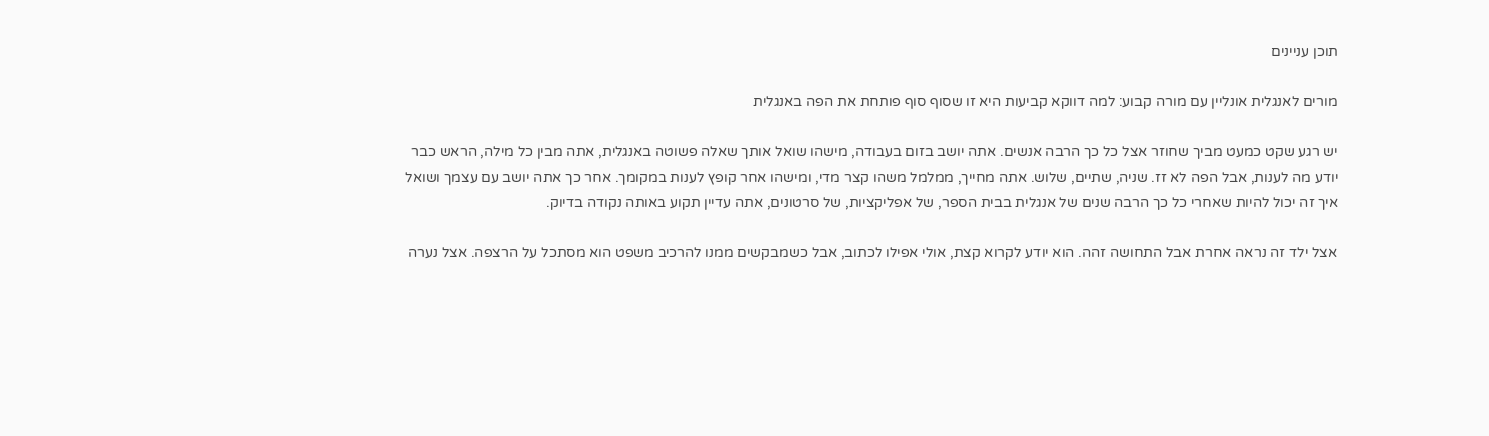תוכן עניינים

מורים לאנגלית אונליין עם מורה קבוע: למה דווקא קביעות היא זו שסוף סוף פותחת את הפה באנגלית

יש רגע שקט כמעט מביך שחוזר אצל כל כך הרבה אנשים. אתה יושב בזום בעבודה, מישהו שואל אותך שאלה פשוטה באנגלית, אתה מבין כל מילה, הראש כבר יודע מה לענות, אבל הפה לא זז. שניה, שתיים, שלוש. אתה מחייך, ממלמל משהו קצר מדי, ומישהו אחר קופץ לענות במקומך. אחר כך אתה יושב עם עצמך ושואל איך זה יכול להיות שאחרי כל כך הרבה שנים של אנגלית בבית הספר, של אפליקציות, של סרטונים, אתה עדיין תקוע באותה נקודה בדיוק.

אצל ילד זה נראה אחרת אבל התחושה זהה. הוא יודע לקרוא קצת, אולי אפילו לכתוב, אבל כשמבקשים ממנו להרכיב משפט הוא מסתכל על הרצפה. אצל נערה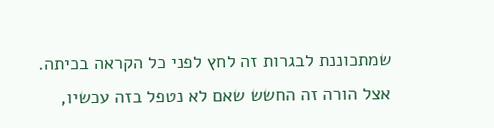שמתכוננת לבגרות זה לחץ לפני כל הקראה בכיתה. אצל הורה זה החשש שאם לא נטפל בזה עכשיו,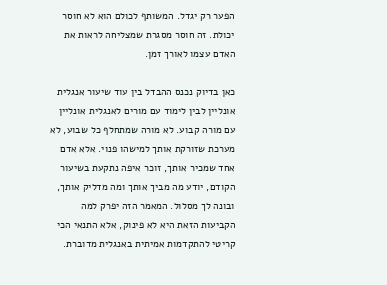הפער רק יגדל. המשותף לכולם הוא לא חוסר יכולת. זה חוסר מסגרת שמצליחה לראות את האדם עצמו לאורך זמן.

כאן בדיוק נכנס ההבדל בין עוד שיעור אנגלית אונליין לבין לימוד עם מורים לאנגלית אונליין עם מורה קבוע. לא מורה שמתחלף כל שבוע, לא מערכת שזורקת אותך למישהו פנוי. אלא אדם אחד שמכיר אותך, זוכר איפה נתקעת בשיעור הקודם, יודע מה מביך אותך ומה מדליק אותך, ובונה לך מסלול. המאמר הזה יפרק למה הקביעות הזאת היא לא פינוק, אלא התנאי הכי קריטי להתקדמות אמיתית באנגלית מדוברת.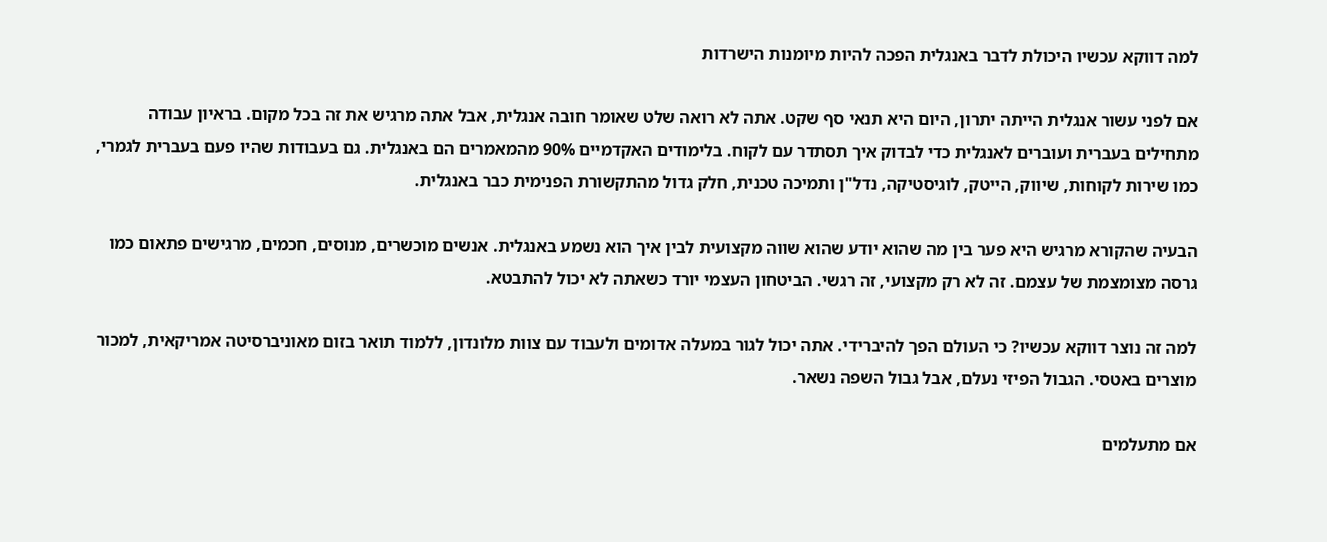למה דווקא עכשיו היכולת לדבר באנגלית הפכה להיות מיומנות הישרדות

אם לפני עשור אנגלית הייתה יתרון, היום היא תנאי סף שקט. אתה לא רואה שלט שאומר חובה אנגלית, אבל אתה מרגיש את זה בכל מקום. בראיון עבודה מתחילים בעברית ועוברים לאנגלית כדי לבדוק איך תסתדר עם לקוח. בלימודים האקדמיים 90% מהמאמרים הם באנגלית. גם בעבודות שהיו פעם בעברית לגמרי, כמו שירות לקוחות, שיווק, הייטק, לוגיסטיקה, נדל"ן ותמיכה טכנית, חלק גדול מהתקשורת הפנימית כבר באנגלית.

הבעיה שהקורא מרגיש היא פער בין מה שהוא יודע שהוא שווה מקצועית לבין איך הוא נשמע באנגלית. אנשים מוכשרים, מנוסים, חכמים, מרגישים פתאום כמו גרסה מצומצמת של עצמם. זה לא רק מקצועי, זה רגשי. הביטחון העצמי יורד כשאתה לא יכול להתבטא.

למה זה נוצר דווקא עכשיו? כי העולם הפך להיברידי. אתה יכול לגור במעלה אדומים ולעבוד עם צוות מלונדון, ללמוד תואר בזום מאוניברסיטה אמריקאית, למכור מוצרים באטסי. הגבול הפיזי נעלם, אבל גבול השפה נשאר.

אם מתעלמים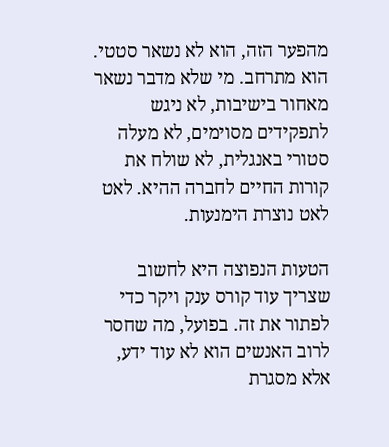מהפער הזה, הוא לא נשאר סטטי. הוא מתרחב. מי שלא מדבר נשאר מאחור בישיבות, לא ניגש לתפקידים מסוימים, לא מעלה סטורי באנגלית, לא שולח את קורות החיים לחברה ההיא. לאט לאט נוצרת הימנעות.

הטעות הנפוצה היא לחשוב שצריך עוד קורס ענק ויקר כדי לפתור את זה. בפועל, מה שחסר לרוב האנשים הוא לא עוד ידע, אלא מסגרת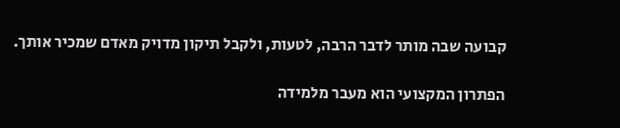קבועה שבה מותר לדבר הרבה, לטעות, ולקבל תיקון מדויק מאדם שמכיר אותך.

הפתרון המקצועי הוא מעבר מלמידה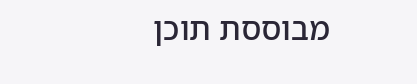מבוססת תוכן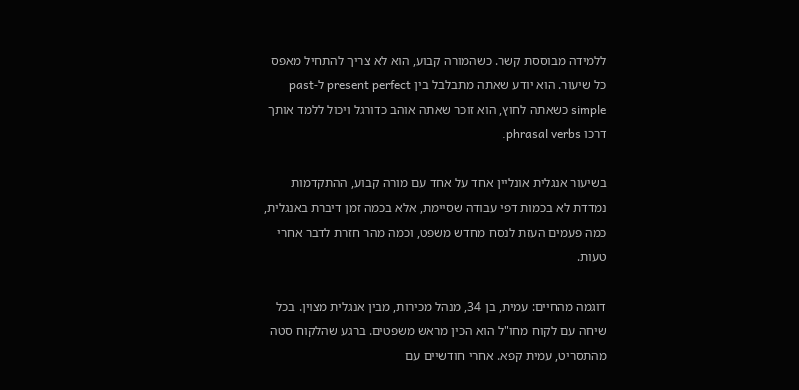ללמידה מבוססת קשר. כשהמורה קבוע, הוא לא צריך להתחיל מאפס כל שיעור. הוא יודע שאתה מתבלבל בין present perfect ל-past simple כשאתה לחוץ, הוא זוכר שאתה אוהב כדורגל ויכול ללמד אותך דרכו phrasal verbs.

בשיעור אנגלית אונליין אחד על אחד עם מורה קבוע, ההתקדמות נמדדת לא בכמות דפי עבודה שסיימת, אלא בכמה זמן דיברת באנגלית, כמה פעמים העזת לנסח מחדש משפט, וכמה מהר חזרת לדבר אחרי טעות.

דוגמה מהחיים: עמית, בן 34, מנהל מכירות, מבין אנגלית מצוין. בכל שיחה עם לקוח מחו"ל הוא הכין מראש משפטים. ברגע שהלקוח סטה מהתסריט, עמית קפא. אחרי חודשיים עם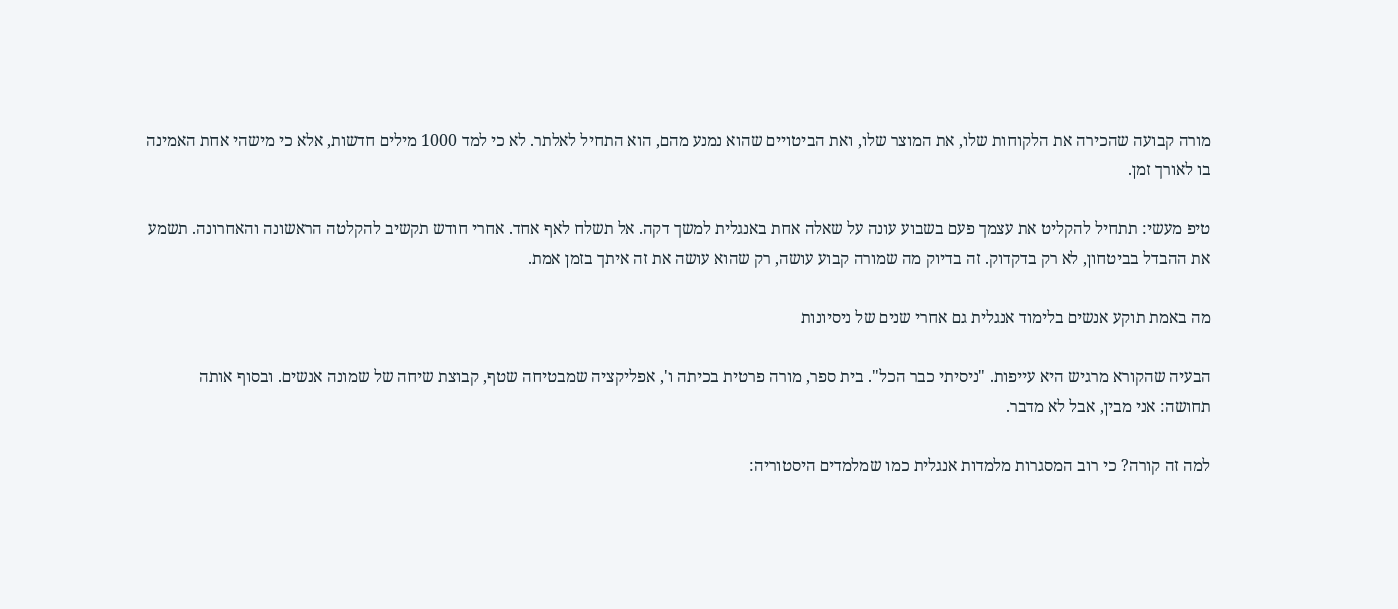מורה קבועה שהכירה את הלקוחות שלו, את המוצר שלו, ואת הביטויים שהוא נמנע מהם, הוא התחיל לאלתר. לא כי למד 1000 מילים חדשות, אלא כי מישהי אחת האמינה בו לאורך זמן.

טיפ מעשי: תתחיל להקליט את עצמך פעם בשבוע עונה על שאלה אחת באנגלית למשך דקה. אל תשלח לאף אחד. אחרי חודש תקשיב להקלטה הראשונה והאחרונה. תשמע את ההבדל בביטחון, לא רק בדקדוק. זה בדיוק מה שמורה קבוע עושה, רק שהוא עושה את זה איתך בזמן אמת.

מה באמת תוקע אנשים בלימוד אנגלית גם אחרי שנים של ניסיונות

הבעיה שהקורא מרגיש היא עייפות. "ניסיתי כבר הכל". בית ספר, מורה פרטית בכיתה ו', אפליקציה שמבטיחה שטף, קבוצת שיחה של שמונה אנשים. ובסוף אותה תחושה: אני מבין, אבל לא מדבר.

למה זה קורה? כי רוב המסגרות מלמדות אנגלית כמו שמלמדים היסטוריה: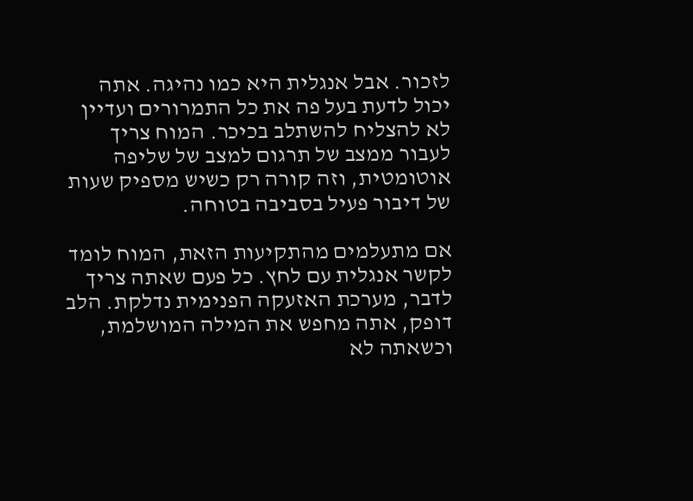לזכור. אבל אנגלית היא כמו נהיגה. אתה יכול לדעת בעל פה את כל התמרורים ועדיין לא להצליח להשתלב בכיכר. המוח צריך לעבור ממצב של תרגום למצב של שליפה אוטומטית, וזה קורה רק כשיש מספיק שעות של דיבור פעיל בסביבה בטוחה.

אם מתעלמים מהתקיעות הזאת, המוח לומד לקשר אנגלית עם לחץ. כל פעם שאתה צריך לדבר, מערכת האזעקה הפנימית נדלקת. הלב דופק, אתה מחפש את המילה המושלמת, וכשאתה לא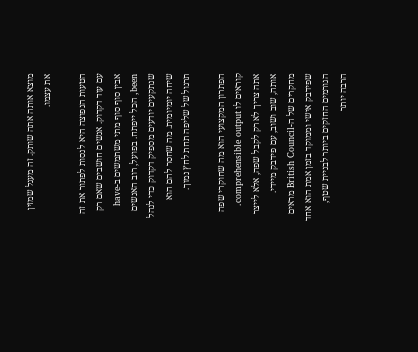מוצא אותה אתה שותק. זה מעגל שמזין את עצמו.

הטעות הנפוצה היא לנסות לפתור את זה עם עוד דקדוק. אנשים חושבים שאם רק אבין סוף סוף מתי משתמשים ב-have been, הכל ייפתח. בפועל, רוב האנשים שנתקעים יודעים מספיק דקדוק כדי לנהל שיחה יומיומית. מה שחסר להם הוא תרגול של שליפה תחת לחץ נמוך.

הפתרון המקצועי הוא מה שחוקרי שפה קוראים לו comprehensible output. אתה צריך לא רק לקבל שפה, אלא לייצר אותה, שוב ושוב, עם פידבק מיידי. מחקרים של ה-British Council מראים שפידבק אישי וממוקד בזמן אמת הוא אחד הגורמים החזקים ביותר לבניית שטף, הרבה יותר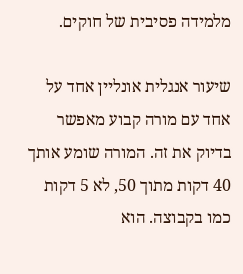מלמידה פסיבית של חוקים.

שיעור אנגלית אונליין אחד על אחד עם מורה קבוע מאפשר בדיוק את זה. המורה שומע אותך 40 דקות מתוך 50, לא 5 דקות כמו בקבוצה. הוא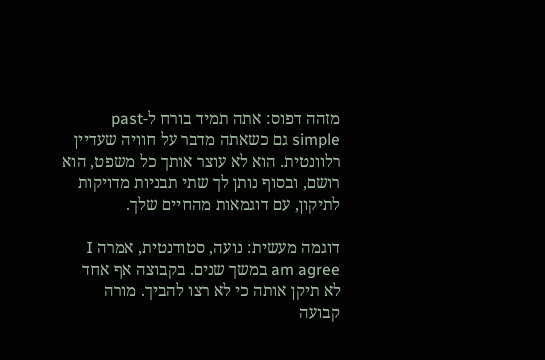מזהה דפוס: אתה תמיד בורח ל-past simple גם כשאתה מדבר על חוויה שעדיין רלוונטית. הוא לא עוצר אותך כל משפט, הוא רושם, ובסוף נותן לך שתי תבניות מדויקות לתיקון, עם דוגמאות מהחיים שלך.

דוגמה מעשית: נועה, סטודנטית, אמרה I am agree במשך שנים. בקבוצה אף אחד לא תיקן אותה כי לא רצו להביך. מורה קבועה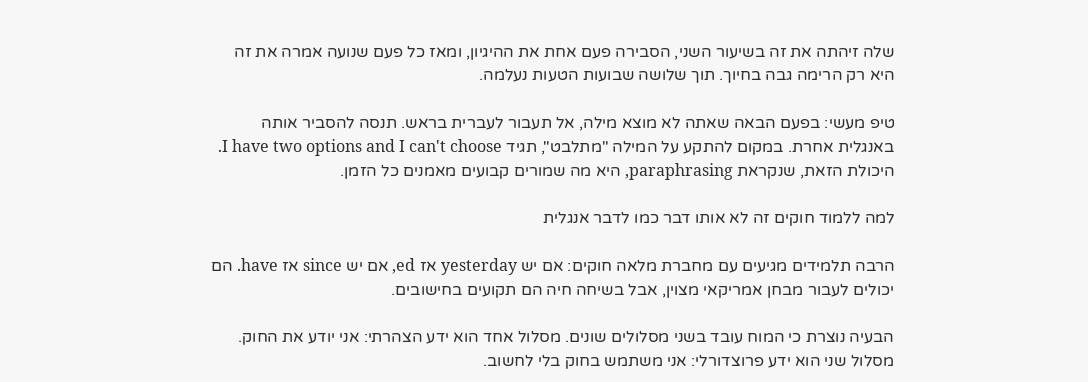שלה זיהתה את זה בשיעור השני, הסבירה פעם אחת את ההיגיון, ומאז כל פעם שנועה אמרה את זה היא רק הרימה גבה בחיוך. תוך שלושה שבועות הטעות נעלמה.

טיפ מעשי: בפעם הבאה שאתה לא מוצא מילה, אל תעבור לעברית בראש. תנסה להסביר אותה באנגלית אחרת. במקום להתקע על המילה "מתלבט", תגיד I have two options and I can't choose. היכולת הזאת, שנקראת paraphrasing, היא מה שמורים קבועים מאמנים כל הזמן.

למה ללמוד חוקים זה לא אותו דבר כמו לדבר אנגלית

הרבה תלמידים מגיעים עם מחברת מלאה חוקים: אם יש yesterday אז ed, אם יש since אז have. הם יכולים לעבור מבחן אמריקאי מצוין, אבל בשיחה חיה הם תקועים בחישובים.

הבעיה נוצרת כי המוח עובד בשני מסלולים שונים. מסלול אחד הוא ידע הצהרתי: אני יודע את החוק. מסלול שני הוא ידע פרוצדורלי: אני משתמש בחוק בלי לחשוב.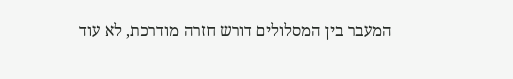המעבר בין המסלולים דורש חזרה מודרכת, לא עוד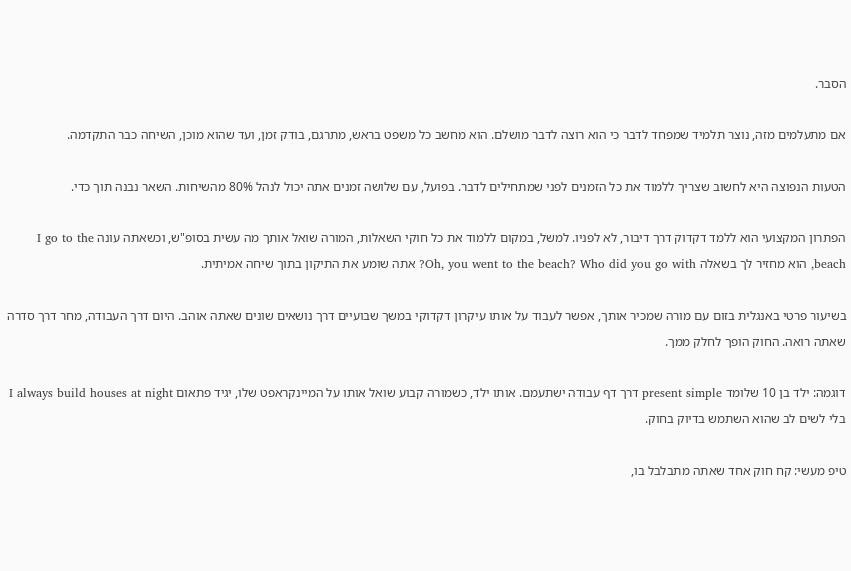הסבר.

אם מתעלמים מזה, נוצר תלמיד שמפחד לדבר כי הוא רוצה לדבר מושלם. הוא מחשב כל משפט בראש, מתרגם, בודק זמן, ועד שהוא מוכן, השיחה כבר התקדמה.

הטעות הנפוצה היא לחשוב שצריך ללמוד את כל הזמנים לפני שמתחילים לדבר. בפועל, עם שלושה זמנים אתה יכול לנהל 80% מהשיחות. השאר נבנה תוך כדי.

הפתרון המקצועי הוא ללמד דקדוק דרך דיבור, לא לפניו. למשל, במקום ללמוד את כל חוקי השאלות, המורה שואל אותך מה עשית בסופ"ש, וכשאתה עונה I go to the beach, הוא מחזיר לך בשאלה Oh, you went to the beach? Who did you go with? אתה שומע את התיקון בתוך שיחה אמיתית.

בשיעור פרטי באנגלית בזום עם מורה שמכיר אותך, אפשר לעבוד על אותו עיקרון דקדוקי במשך שבועיים דרך נושאים שונים שאתה אוהב. היום דרך העבודה, מחר דרך סדרה שאתה רואה. החוק הופך לחלק ממך.

דוגמה: ילד בן 10 שלומד present simple דרך דף עבודה ישתעמם. אותו ילד, כשמורה קבוע שואל אותו על המיינקראפט שלו, יגיד פתאום I always build houses at night בלי לשים לב שהוא השתמש בדיוק בחוק.

טיפ מעשי: קח חוק אחד שאתה מתבלבל בו,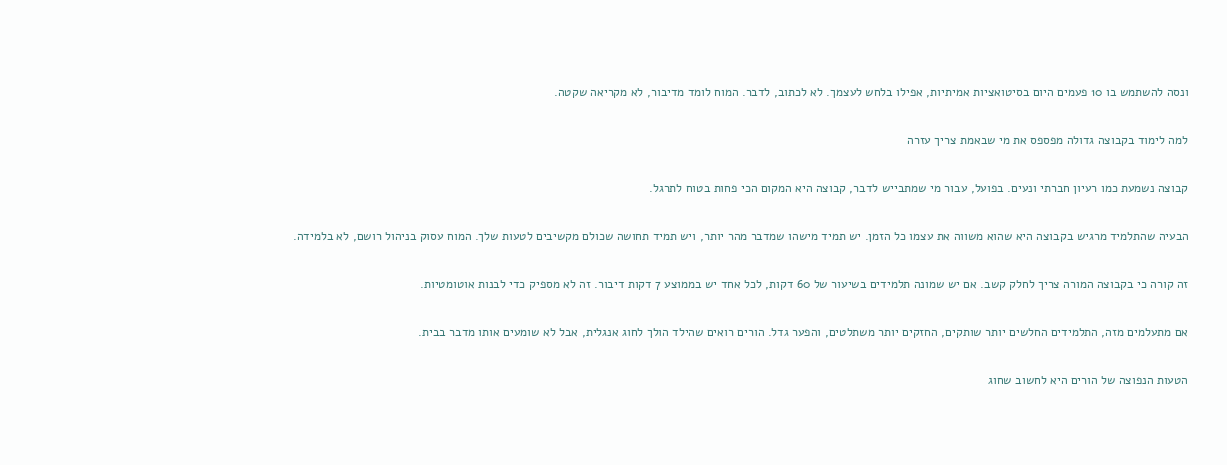ונסה להשתמש בו 10 פעמים היום בסיטואציות אמיתיות, אפילו בלחש לעצמך. לא לכתוב, לדבר. המוח לומד מדיבור, לא מקריאה שקטה.

למה לימוד בקבוצה גדולה מפספס את מי שבאמת צריך עזרה

קבוצה נשמעת כמו רעיון חברתי ונעים. בפועל, עבור מי שמתבייש לדבר, קבוצה היא המקום הכי פחות בטוח לתרגל.

הבעיה שהתלמיד מרגיש בקבוצה היא שהוא משווה את עצמו כל הזמן. יש תמיד מישהו שמדבר מהר יותר, ויש תמיד תחושה שכולם מקשיבים לטעות שלך. המוח עסוק בניהול רושם, לא בלמידה.

זה קורה כי בקבוצה המורה צריך לחלק קשב. אם יש שמונה תלמידים בשיעור של 60 דקות, לכל אחד יש בממוצע 7 דקות דיבור. זה לא מספיק כדי לבנות אוטומטיות.

אם מתעלמים מזה, התלמידים החלשים יותר שותקים, החזקים יותר משתלטים, והפער גדל. הורים רואים שהילד הולך לחוג אנגלית, אבל לא שומעים אותו מדבר בבית.

הטעות הנפוצה של הורים היא לחשוב שחוג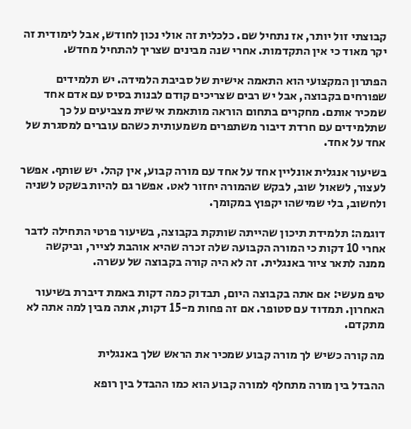קבוצתי זול יותר, אז נתחיל שם. כלכלית זה אולי נכון לחודש, אבל לימודית זה יקר מאוד כי אין התקדמות. אחרי שנה מבינים שצריך להתחיל מחדש.

הפתרון המקצועי הוא התאמה אישית של סביבת הלמידה. יש תלמידים שפורחים בקבוצה, אבל יש רבים שצריכים קודם לבנות בסיס עם אדם אחד שמכיר אותם. מחקרים בתחום הוראה מותאמת אישית מצביעים על כך שתלמידים עם חרדת דיבור משתפרים משמעותית כשהם עוברים למסגרת של אחד על אחד.

בשיעור אנגלית אונליין אחד על אחד עם מורה קבוע, אין קהל. יש שותף. אפשר לעצור, לשאול שוב, לבקש שהמורה יחזור לאט. אפשר גם להיות בשקט לשניה ולחשוב, בלי שמישהו יקפוץ במקומך.

דוגמה: תלמידת תיכון שהייתה שותקת בקבוצה, בשיעור פרטי התחילה לדבר אחרי 10 דקות כי המורה הקבועה שלה זכרה שהיא אוהבת לצייר, וביקשה ממנה לתאר ציור באנגלית. זה לא היה קורה בקבוצה של עשרה.

טיפ מעשי: אם אתה בקבוצה היום, תבדוק כמה דקות באמת דיברת בשיעור האחרון. תמדוד עם סטופר. אם זה פחות מ-15 דקות, אתה מבין למה אתה לא מתקדם.

מה קורה כשיש לך מורה קבוע שמכיר את הראש שלך באנגלית

ההבדל בין מורה מתחלף למורה קבוע הוא כמו ההבדל בין רופא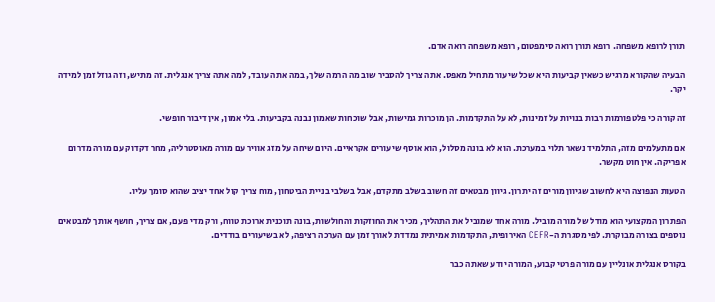תורן לרופא משפחה. רופא תורן רואה סימפטום, רופא משפחה רואה אדם.

הבעיה שהקורא מרגיש כשאין קביעות היא שכל שיעור מתחיל מאפס. אתה צריך להסביר שוב מה הרמה שלך, במה אתה עובד, למה אתה צריך אנגלית. זה מתיש, וזה גוזל זמן למידה יקר.

זה קורה כי פלטפורמות רבות בנויות על זמינות, לא על התקדמות. הן מוכרות גמישות, אבל שוכחות שאמון נבנה בקביעות. בלי אמון, אין דיבור חופשי.

אם מתעלמים מזה, התלמיד נשאר תלוי במערכת. הוא לא בונה מסלול, הוא אוסף שיעורים אקראיים. היום שיחה על מזג אוויר עם מורה מאוסטרליה, מחר דקדוק עם מורה מדרום אפריקה. אין חוט מקשר.

הטעות הנפוצה היא לחשוב שגיוון מורים זה יתרון. גיוון מבטאים זה חשוב בשלב מתקדם, אבל בשלבי בניית הביטחון, מוח צריך קול אחד יציב שהוא סומך עליו.

הפתרון המקצועי הוא מודל של מורה מוביל. מורה אחד שמוביל את התהליך, מכיר את החוזקות והחולשות, בונה תוכנית ארוכת טווח, ורק מדי פעם, אם צריך, חושף אותך למבטאים נוספים בצורה מבוקרת. לפי מסגרת ה-CEFR האירופית, התקדמות אמיתית נמדדת לאורך זמן עם הערכה רציפה, לא בשיעורים בודדים.

בקורס אנגלית אונליין עם מורה פרטי קבוע, המורה יודע שאתה כבר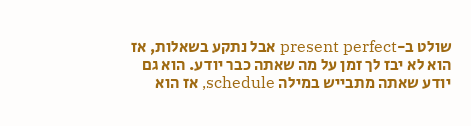שולט ב-present perfect אבל נתקע בשאלות, אז הוא לא יבז לך זמן על מה שאתה כבר יודע. הוא גם יודע שאתה מתבייש במילה schedule, אז הוא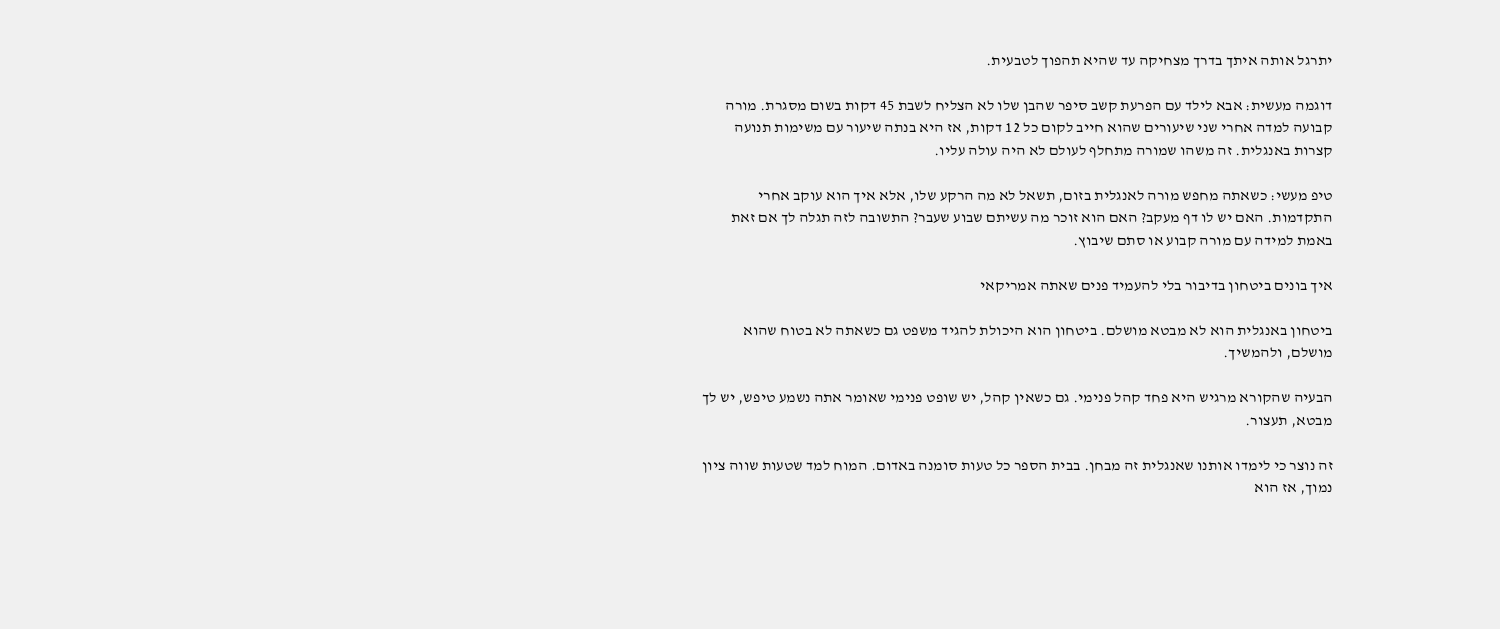יתרגל אותה איתך בדרך מצחיקה עד שהיא תהפוך לטבעית.

דוגמה מעשית: אבא לילד עם הפרעת קשב סיפר שהבן שלו לא הצליח לשבת 45 דקות בשום מסגרת. מורה קבועה למדה אחרי שני שיעורים שהוא חייב לקום כל 12 דקות, אז היא בנתה שיעור עם משימות תנועה קצרות באנגלית. זה משהו שמורה מתחלף לעולם לא היה עולה עליו.

טיפ מעשי: כשאתה מחפש מורה לאנגלית בזום, תשאל לא מה הרקע שלו, אלא איך הוא עוקב אחרי התקדמות. האם יש לו דף מעקב? האם הוא זוכר מה עשיתם שבוע שעבר? התשובה לזה תגלה לך אם זאת באמת למידה עם מורה קבוע או סתם שיבוץ.

איך בונים ביטחון בדיבור בלי להעמיד פנים שאתה אמריקאי

ביטחון באנגלית הוא לא מבטא מושלם. ביטחון הוא היכולת להגיד משפט גם כשאתה לא בטוח שהוא מושלם, ולהמשיך.

הבעיה שהקורא מרגיש היא פחד קהל פנימי. גם כשאין קהל, יש שופט פנימי שאומר אתה נשמע טיפש, יש לך מבטא, תעצור.

זה נוצר כי לימדו אותנו שאנגלית זה מבחן. בבית הספר כל טעות סומנה באדום. המוח למד שטעות שווה ציון נמוך, אז הוא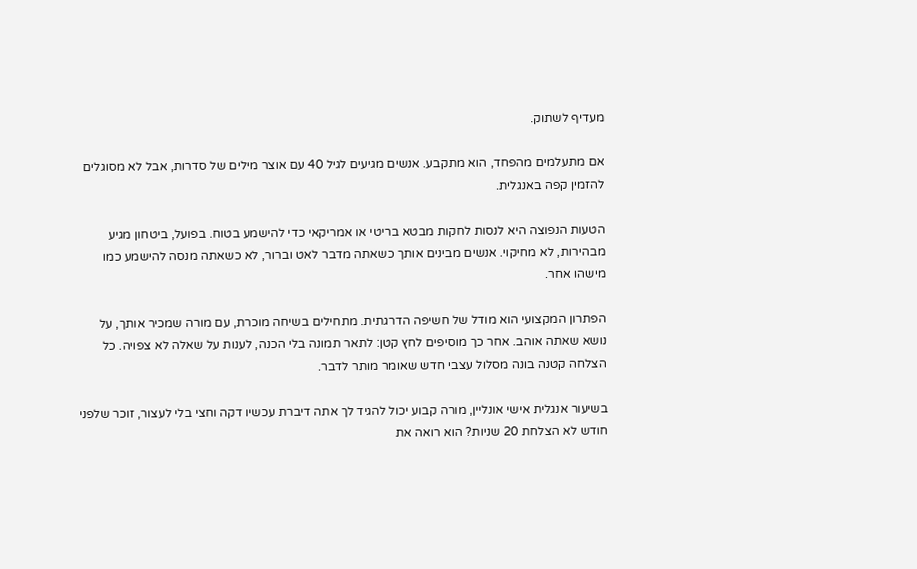מעדיף לשתוק.

אם מתעלמים מהפחד, הוא מתקבע. אנשים מגיעים לגיל 40 עם אוצר מילים של סדרות, אבל לא מסוגלים להזמין קפה באנגלית.

הטעות הנפוצה היא לנסות לחקות מבטא בריטי או אמריקאי כדי להישמע בטוח. בפועל, ביטחון מגיע מבהירות, לא מחיקוי. אנשים מבינים אותך כשאתה מדבר לאט וברור, לא כשאתה מנסה להישמע כמו מישהו אחר.

הפתרון המקצועי הוא מודל של חשיפה הדרגתית. מתחילים בשיחה מוכרת, עם מורה שמכיר אותך, על נושא שאתה אוהב. אחר כך מוסיפים לחץ קטן: לתאר תמונה בלי הכנה, לענות על שאלה לא צפויה. כל הצלחה קטנה בונה מסלול עצבי חדש שאומר מותר לדבר.

בשיעור אנגלית אישי אונליין, מורה קבוע יכול להגיד לך אתה דיברת עכשיו דקה וחצי בלי לעצור, זוכר שלפני חודש לא הצלחת 20 שניות? הוא רואה את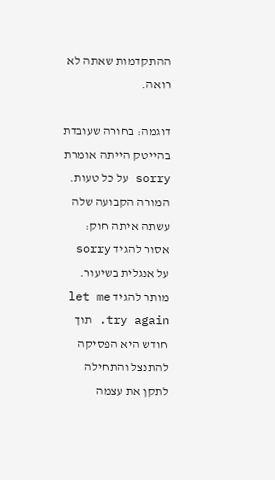ההתקדמות שאתה לא רואה.

דוגמה: בחורה שעובדת בהייטק הייתה אומרת sorry על כל טעות. המורה הקבועה שלה עשתה איתה חוק: אסור להגיד sorry על אנגלית בשיעור. מותר להגיד let me try again. תוך חודש היא הפסיקה להתנצל והתחילה לתקן את עצמה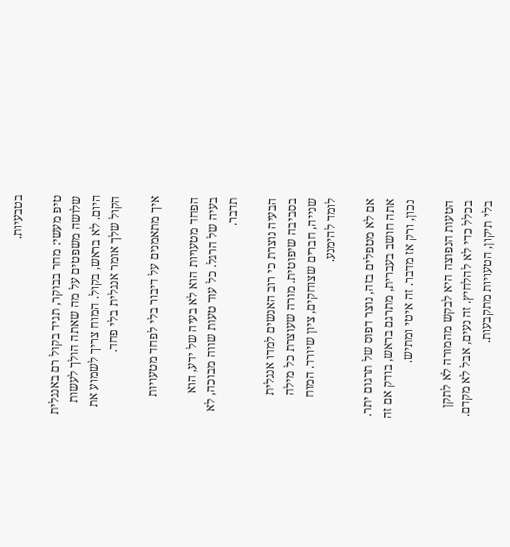בטבעיות.

טיפ מעשי: מחר בבוקר, תגיד בקול רם באנגלית שלושה משפטים על מה שאתה הולך לעשות היום. לא בראש, בקול. המוח צריך לשמוע את הקול שלך אומר אנגלית בלי פחד.

איך מתאמנים על דיבור בלי לפחד מטעויות

הפחד מטעויות הוא לא בעיה של ידע, הוא בעיה של הרגל. כל עוד טעות שווה מבוכה, לא תדבר.

הבעיה נוצרת כי רוב האנשים למדו אנגלית בסביבה שיפוטית. מורה שעוצרת כל מילה שנייה, חברים שצוחקים, ציון שיורד. המוח לומד להימנע.

אם לא מטפלים בזה, נוצר דפוס של תרגום יתר. אתה חושב בעברית, מתרגם בראש, בודק אם זה נכון, ורק אז מדבר. זה איטי ומתיש.

הטעות הנפוצה היא לבקש מהמורה לא לתקן בכלל כדי לא להלחיץ. זה נעים, אבל לא מקדם. בלי תיקון, הטעויות מתקבעות.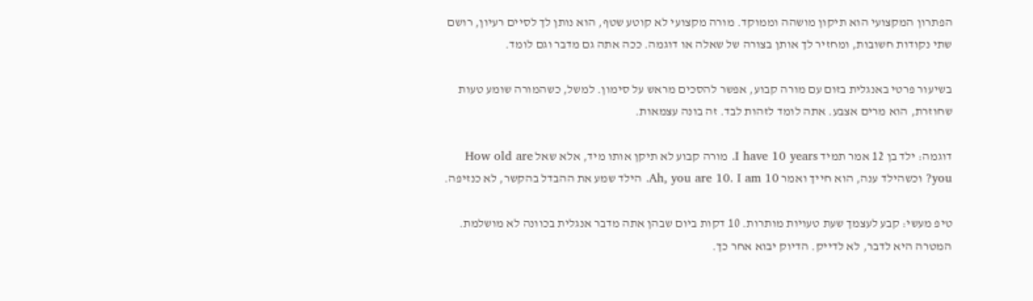הפתרון המקצועי הוא תיקון מושהה וממוקד. מורה מקצועי לא קוטע שטף, הוא נותן לך לסיים רעיון, רושם שתי נקודות חשובות, ומחזיר לך אותן בצורה של שאלה או דוגמה. ככה אתה גם מדבר וגם לומד.

בשיעור פרטי באנגלית בזום עם מורה קבוע, אפשר להסכים מראש על סימון. למשל, כשהמורה שומע טעות שחוזרת, הוא מרים אצבע. אתה לומד לזהות לבד. זה בונה עצמאות.

דוגמה: ילד בן 12 אמר תמיד I have 10 years. מורה קבוע לא תיקן אותו מיד, אלא שאל How old are you? וכשהילד ענה, הוא חייך ואמר Ah, you are 10. I am 10. הילד שמע את ההבדל בהקשר, לא כנזיפה.

טיפ מעשי: קבע לעצמך שעת טעויות מותרות. 10 דקות ביום שבהן אתה מדבר אנגלית בכוונה לא מושלמת. המטרה היא לדבר, לא לדייק. הדיוק יבוא אחר כך.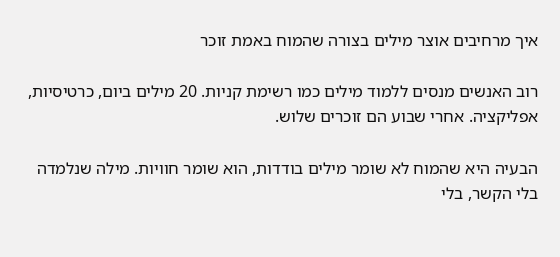איך מרחיבים אוצר מילים בצורה שהמוח באמת זוכר

רוב האנשים מנסים ללמוד מילים כמו רשימת קניות. 20 מילים ביום, כרטיסיות, אפליקציה. אחרי שבוע הם זוכרים שלוש.

הבעיה היא שהמוח לא שומר מילים בודדות, הוא שומר חוויות. מילה שנלמדה בלי הקשר, בלי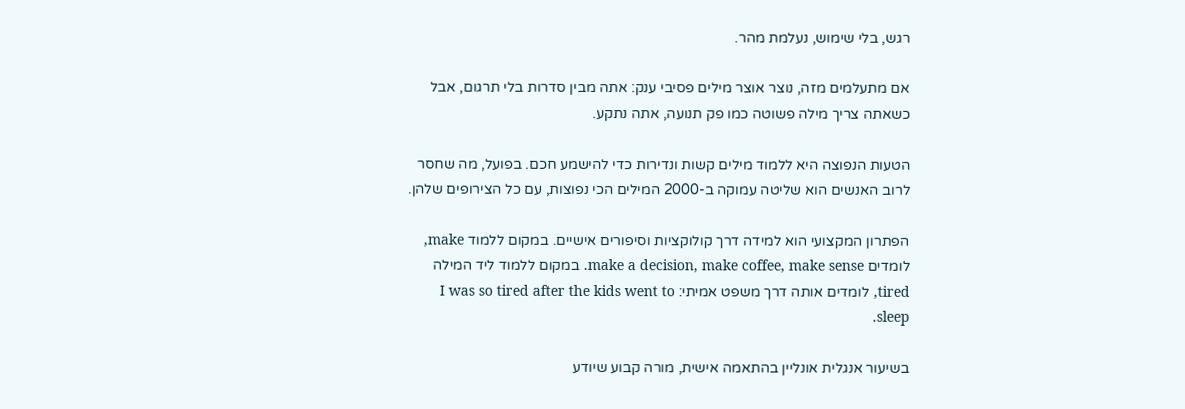רגש, בלי שימוש, נעלמת מהר.

אם מתעלמים מזה, נוצר אוצר מילים פסיבי ענק: אתה מבין סדרות בלי תרגום, אבל כשאתה צריך מילה פשוטה כמו פק תנועה, אתה נתקע.

הטעות הנפוצה היא ללמוד מילים קשות ונדירות כדי להישמע חכם. בפועל, מה שחסר לרוב האנשים הוא שליטה עמוקה ב-2000 המילים הכי נפוצות, עם כל הצירופים שלהן.

הפתרון המקצועי הוא למידה דרך קולוקציות וסיפורים אישיים. במקום ללמוד make, לומדים make a decision, make coffee, make sense. במקום ללמוד ליד המילה tired, לומדים אותה דרך משפט אמיתי: I was so tired after the kids went to sleep.

בשיעור אנגלית אונליין בהתאמה אישית, מורה קבוע שיודע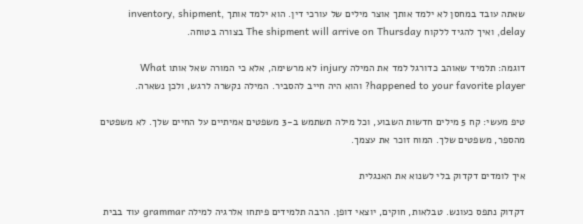שאתה עובד במחסן לא ילמד אותך אוצר מילים של עורכי דין. הוא ילמד אותך inventory, shipment, delay, ואיך להגיד ללקוח The shipment will arrive on Thursday בצורה בטוחה.

דוגמה: תלמיד שאוהב כדורגל למד את המילה injury לא מרשימה, אלא כי המורה שאל אותו What happened to your favorite player? והוא היה חייב להסביר. המילה נקשרה לרגש, ולכן נשארה.

טיפ מעשי: קח 5 מילים חדשות השבוע, וכל מילה תשתמש ב-3 משפטים אמיתיים על החיים שלך. לא משפטים מהספר, משפטים שלך. המוח זוכר את עצמך.

איך לומדים דקדוק בלי לשנוא את האנגלית

דקדוק נתפס כעונש. טבלאות, חוקים, יוצאי דופן. הרבה תלמידים פיתחו אלרגיה למילה grammar עוד בבית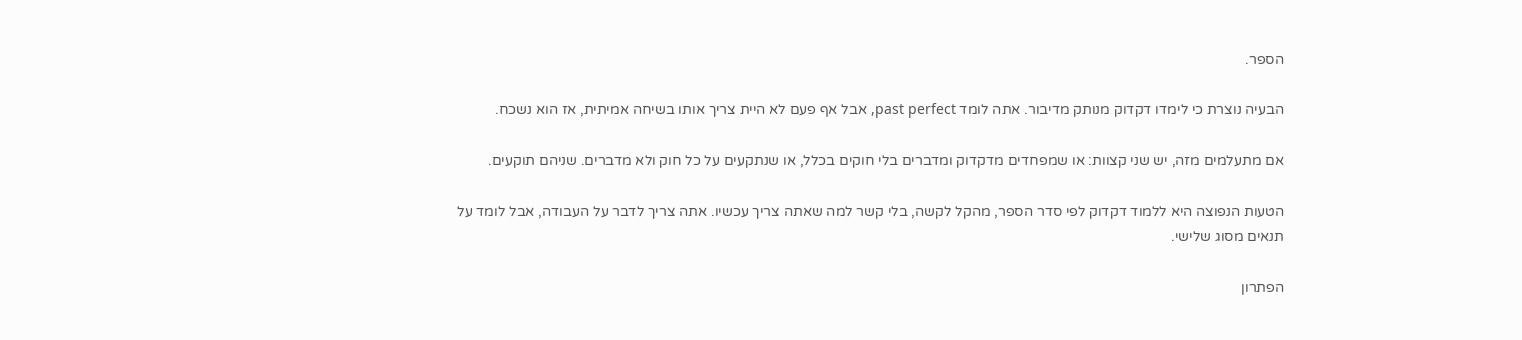הספר.

הבעיה נוצרת כי לימדו דקדוק מנותק מדיבור. אתה לומד past perfect, אבל אף פעם לא היית צריך אותו בשיחה אמיתית, אז הוא נשכח.

אם מתעלמים מזה, יש שני קצוות: או שמפחדים מדקדוק ומדברים בלי חוקים בכלל, או שנתקעים על כל חוק ולא מדברים. שניהם תוקעים.

הטעות הנפוצה היא ללמוד דקדוק לפי סדר הספר, מהקל לקשה, בלי קשר למה שאתה צריך עכשיו. אתה צריך לדבר על העבודה, אבל לומד על תנאים מסוג שלישי.

הפתרון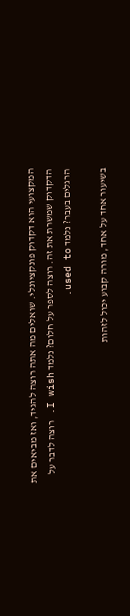המקצועי הוא דקדוק פונקציונלי. שואלים מה אתה רוצה להגיד, ואז מביאים את הדקדוק שמשרת את זה. רוצה לספר על חלום? נלמד I wish. רוצה לדבר על הרגלים בעבר? נלמד used to.

בשיעור אחד על אחד, מורה קבוע יכול לזהות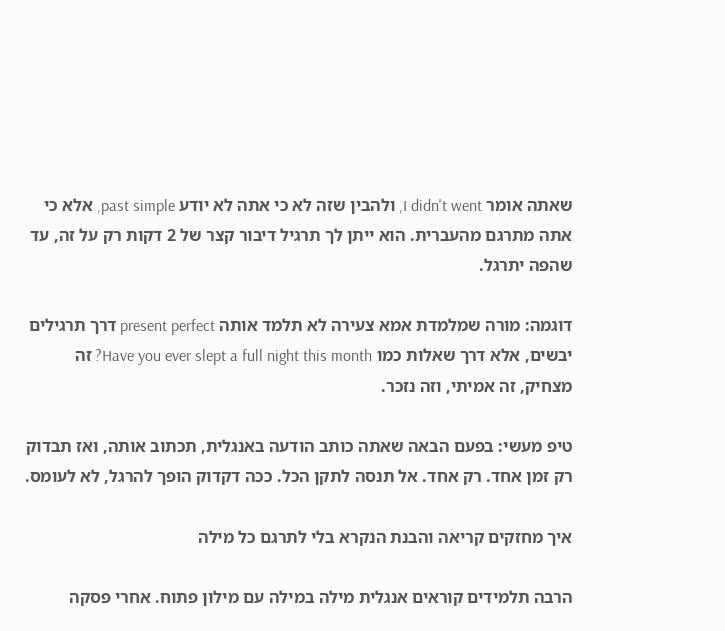שאתה אומר I didn't went, ולהבין שזה לא כי אתה לא יודע past simple, אלא כי אתה מתרגם מהעברית. הוא ייתן לך תרגיל דיבור קצר של 2 דקות רק על זה, עד שהפה יתרגל.

דוגמה: מורה שמלמדת אמא צעירה לא תלמד אותה present perfect דרך תרגילים יבשים, אלא דרך שאלות כמו Have you ever slept a full night this month? זה מצחיק, זה אמיתי, וזה נזכר.

טיפ מעשי: בפעם הבאה שאתה כותב הודעה באנגלית, תכתוב אותה, ואז תבדוק רק זמן אחד. רק אחד. אל תנסה לתקן הכל. ככה דקדוק הופך להרגל, לא לעומס.

איך מחזקים קריאה והבנת הנקרא בלי לתרגם כל מילה

הרבה תלמידים קוראים אנגלית מילה במילה עם מילון פתוח. אחרי פסקה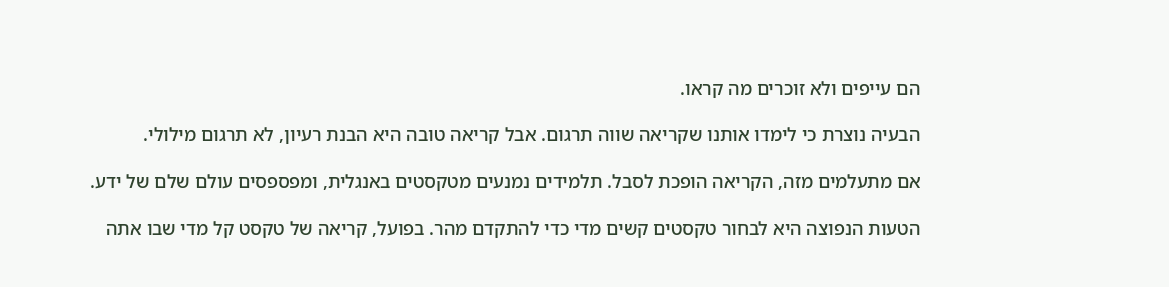הם עייפים ולא זוכרים מה קראו.

הבעיה נוצרת כי לימדו אותנו שקריאה שווה תרגום. אבל קריאה טובה היא הבנת רעיון, לא תרגום מילולי.

אם מתעלמים מזה, הקריאה הופכת לסבל. תלמידים נמנעים מטקסטים באנגלית, ומפספסים עולם שלם של ידע.

הטעות הנפוצה היא לבחור טקסטים קשים מדי כדי להתקדם מהר. בפועל, קריאה של טקסט קל מדי שבו אתה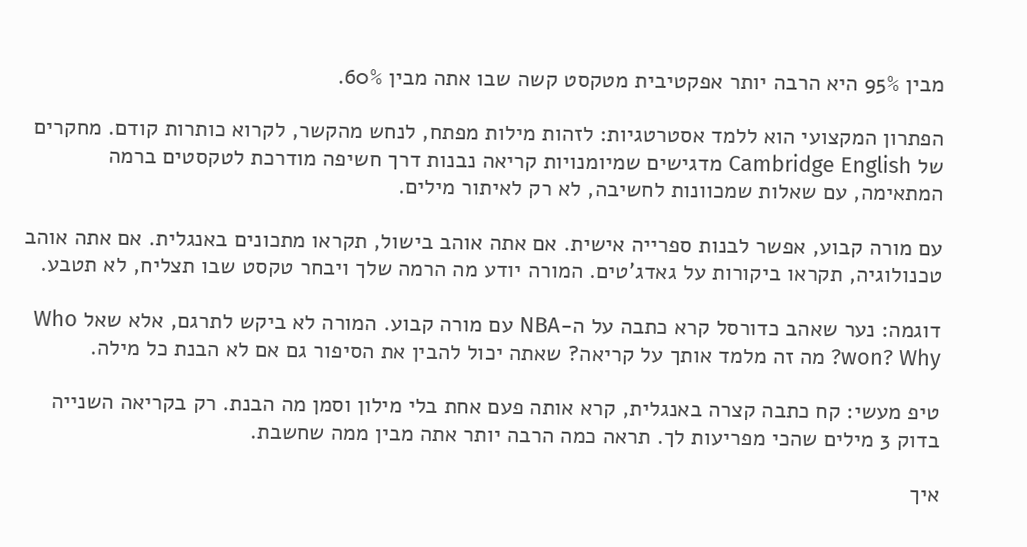מבין 95% היא הרבה יותר אפקטיבית מטקסט קשה שבו אתה מבין 60%.

הפתרון המקצועי הוא ללמד אסטרטגיות: לזהות מילות מפתח, לנחש מהקשר, לקרוא כותרות קודם. מחקרים של Cambridge English מדגישים שמיומנויות קריאה נבנות דרך חשיפה מודרכת לטקסטים ברמה המתאימה, עם שאלות שמכוונות לחשיבה, לא רק לאיתור מילים.

עם מורה קבוע, אפשר לבנות ספרייה אישית. אם אתה אוהב בישול, תקראו מתכונים באנגלית. אם אתה אוהב טכנולוגיה, תקראו ביקורות על גאדג'טים. המורה יודע מה הרמה שלך ויבחר טקסט שבו תצליח, לא תטבע.

דוגמה: נער שאהב כדורסל קרא כתבה על ה-NBA עם מורה קבוע. המורה לא ביקש לתרגם, אלא שאל Who won? Why? מה זה מלמד אותך על קריאה? שאתה יכול להבין את הסיפור גם אם לא הבנת כל מילה.

טיפ מעשי: קח כתבה קצרה באנגלית, קרא אותה פעם אחת בלי מילון וסמן מה הבנת. רק בקריאה השנייה בדוק 3 מילים שהכי מפריעות לך. תראה כמה הרבה יותר אתה מבין ממה שחשבת.

איך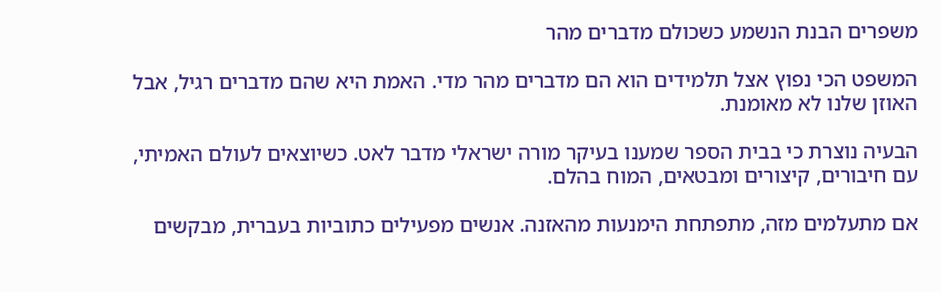משפרים הבנת הנשמע כשכולם מדברים מהר

המשפט הכי נפוץ אצל תלמידים הוא הם מדברים מהר מדי. האמת היא שהם מדברים רגיל, אבל האוזן שלנו לא מאומנת.

הבעיה נוצרת כי בבית הספר שמענו בעיקר מורה ישראלי מדבר לאט. כשיוצאים לעולם האמיתי, עם חיבורים, קיצורים ומבטאים, המוח בהלם.

אם מתעלמים מזה, מתפתחת הימנעות מהאזנה. אנשים מפעילים כתוביות בעברית, מבקשים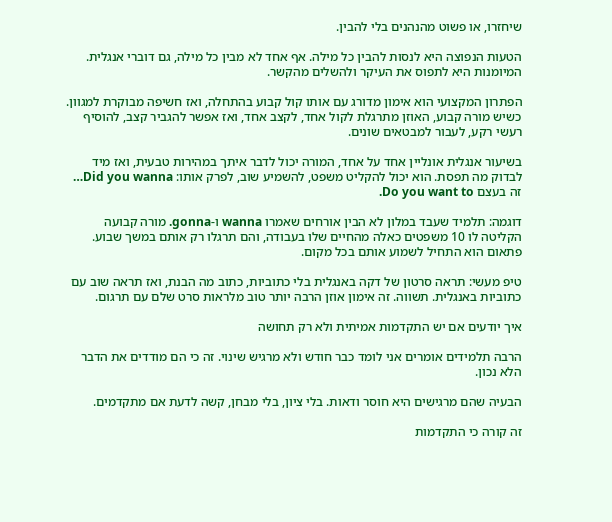שיחזרו, או פשוט מהנהנים בלי להבין.

הטעות הנפוצה היא לנסות להבין כל מילה. אף אחד לא מבין כל מילה, גם דוברי אנגלית. המיומנות היא לתפוס את העיקר ולהשלים מהקשר.

הפתרון המקצועי הוא אימון מדורג עם אותו קול קבוע בהתחלה, ואז חשיפה מבוקרת למגוון. כשיש מורה קבוע, האוזן מתרגלת לקול אחד, לקצב אחד, ואז אפשר להגביר קצב, להוסיף רעשי רקע, לעבור למבטאים שונים.

בשיעור אנגלית אונליין אחד על אחד, המורה יכול לדבר איתך במהירות טבעית, ואז מיד לבדוק מה תפסת. הוא יכול להקליט משפט, להשמיע שוב, לפרק אותו: Did you wanna… זה בעצם Do you want to.

דוגמה: תלמיד שעבד במלון לא הבין אורחים שאמרו wanna ו-gonna. מורה קבועה הקליטה לו 10 משפטים כאלה מהחיים שלו בעבודה, והם תרגלו רק אותם במשך שבוע. פתאום הוא התחיל לשמוע אותם בכל מקום.

טיפ מעשי: תראה סרטון של דקה באנגלית בלי כתוביות, כתוב מה הבנת, ואז תראה שוב עם כתוביות באנגלית. תשווה. זה אימון אוזן הרבה יותר טוב מלראות סרט שלם עם תרגום.

איך יודעים אם יש התקדמות אמיתית ולא רק תחושה

הרבה תלמידים אומרים אני לומד כבר חודש ולא מרגיש שינוי. זה כי הם מודדים את הדבר הלא נכון.

הבעיה שהם מרגישים היא חוסר ודאות. בלי ציון, בלי מבחן, קשה לדעת אם מתקדמים.

זה קורה כי התקדמות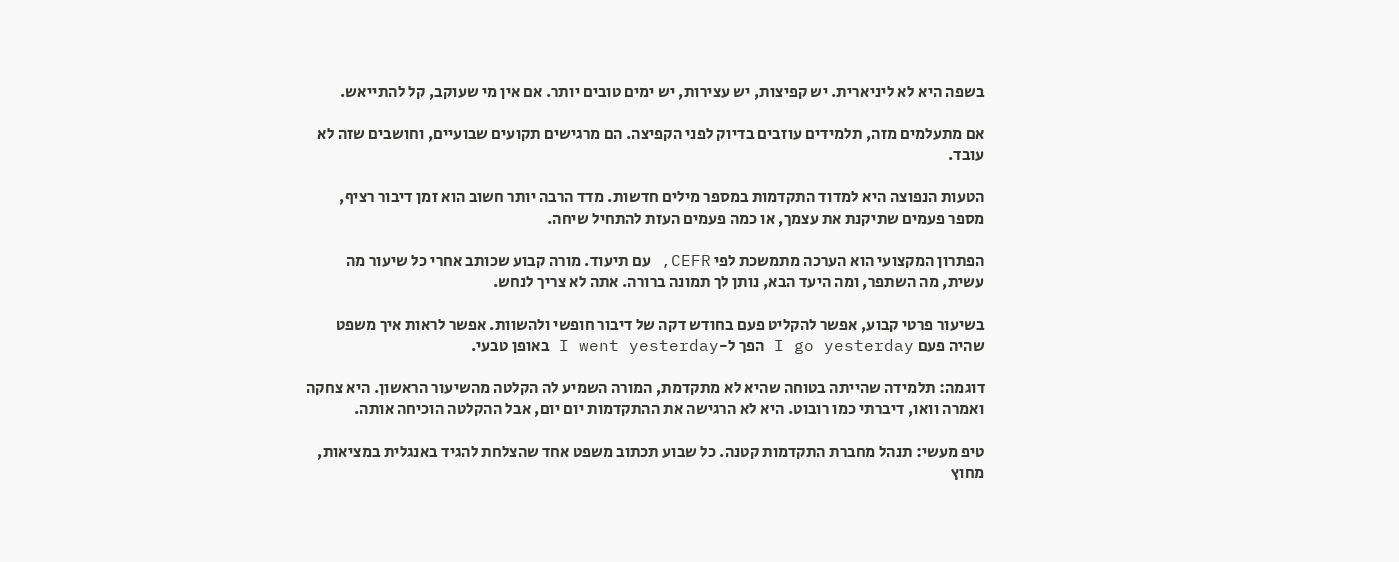בשפה היא לא ליניארית. יש קפיצות, יש עצירות, יש ימים טובים יותר. אם אין מי שעוקב, קל להתייאש.

אם מתעלמים מזה, תלמידים עוזבים בדיוק לפני הקפיצה. הם מרגישים תקועים שבועיים, וחושבים שזה לא עובד.

הטעות הנפוצה היא למדוד התקדמות במספר מילים חדשות. מדד הרבה יותר חשוב הוא זמן דיבור רציף, מספר פעמים שתיקנת את עצמך, או כמה פעמים העזת להתחיל שיחה.

הפתרון המקצועי הוא הערכה מתמשכת לפי CEFR, עם תיעוד. מורה קבוע שכותב אחרי כל שיעור מה עשית, מה השתפר, ומה היעד הבא, נותן לך תמונה ברורה. אתה לא צריך לנחש.

בשיעור פרטי קבוע, אפשר להקליט פעם בחודש דקה של דיבור חופשי ולהשוות. אפשר לראות איך משפט שהיה פעם I go yesterday הפך ל-I went yesterday באופן טבעי.

דוגמה: תלמידה שהייתה בטוחה שהיא לא מתקדמת, המורה השמיע לה הקלטה מהשיעור הראשון. היא צחקה ואמרה וואו, דיברתי כמו רובוט. היא לא הרגישה את ההתקדמות יום יום, אבל ההקלטה הוכיחה אותה.

טיפ מעשי: תנהל מחברת התקדמות קטנה. כל שבוע תכתוב משפט אחד שהצלחת להגיד באנגלית במציאות, מחוץ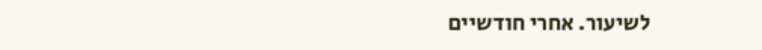לשיעור. אחרי חודשיים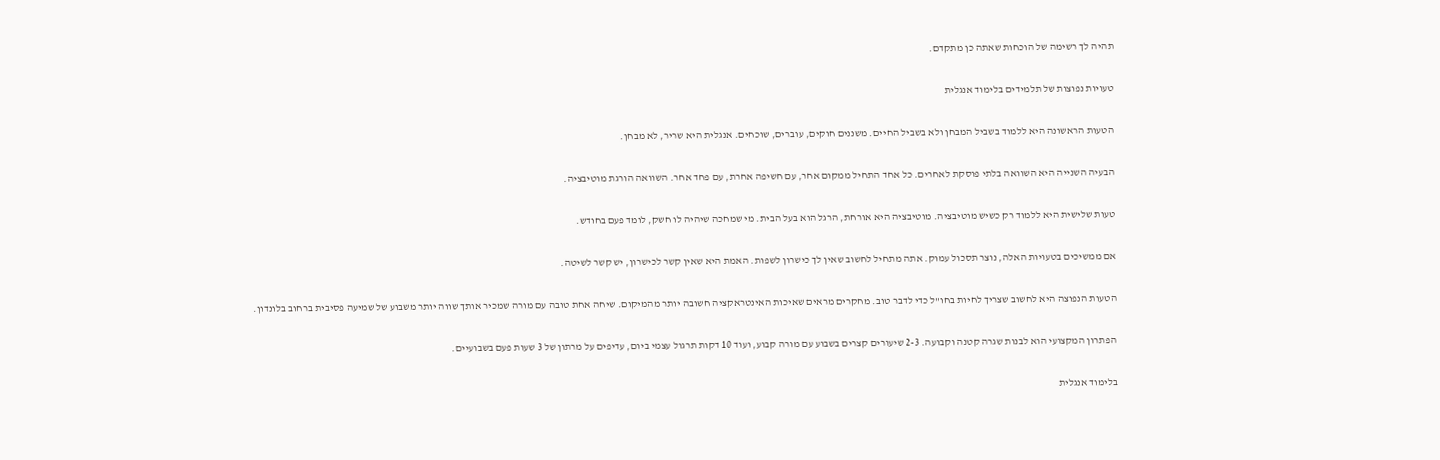תהיה לך רשימה של הוכחות שאתה כן מתקדם.

טעויות נפוצות של תלמידים בלימוד אנגלית

הטעות הראשונה היא ללמוד בשביל המבחן ולא בשביל החיים. משננים חוקים, עוברים, שוכחים. אנגלית היא שריר, לא מבחן.

הבעיה השנייה היא השוואה בלתי פוסקת לאחרים. כל אחד התחיל ממקום אחר, עם חשיפה אחרת, עם פחד אחר. השוואה הורגת מוטיבציה.

טעות שלישית היא ללמוד רק כשיש מוטיבציה. מוטיבציה היא אורחת, הרגל הוא בעל הבית. מי שמחכה שיהיה לו חשק, לומד פעם בחודש.

אם ממשיכים בטעויות האלה, נוצר תסכול עמוק. אתה מתחיל לחשוב שאין לך כישרון לשפות. האמת היא שאין קשר לכישרון, יש קשר לשיטה.

הטעות הנפוצה היא לחשוב שצריך לחיות בחו"ל כדי לדבר טוב. מחקרים מראים שאיכות האינטראקציה חשובה יותר מהמיקום. שיחה אחת טובה עם מורה שמכיר אותך שווה יותר משבוע של שמיעה פסיבית ברחוב בלונדון.

הפתרון המקצועי הוא לבנות שגרה קטנה וקבועה. 2-3 שיעורים קצרים בשבוע עם מורה קבוע, ועוד 10 דקות תרגול עצמי ביום, עדיפים על מרתון של 3 שעות פעם בשבועיים.

בלימוד אנגלית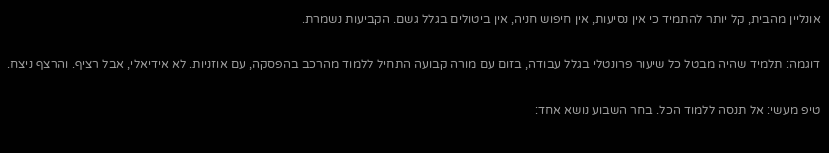אונליין מהבית, קל יותר להתמיד כי אין נסיעות, אין חיפוש חניה, אין ביטולים בגלל גשם. הקביעות נשמרת.

דוגמה: תלמיד שהיה מבטל כל שיעור פרונטלי בגלל עבודה, בזום עם מורה קבועה התחיל ללמוד מהרכב בהפסקה, עם אוזניות. לא אידיאלי, אבל רציף. והרצף ניצח.

טיפ מעשי: אל תנסה ללמוד הכל. בחר השבוע נושא אחד: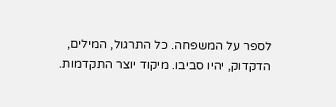לספר על המשפחה. כל התרגול, המילים, הדקדוק, יהיו סביבו. מיקוד יוצר התקדמות.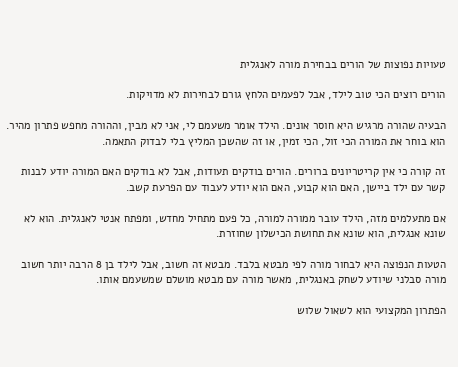טעויות נפוצות של הורים בבחירת מורה לאנגלית

הורים רוצים הכי טוב לילד, אבל לפעמים הלחץ גורם לבחירות לא מדויקות.

הבעיה שהורה מרגיש היא חוסר אונים. הילד אומר משעמם לי, אני לא מבין, וההורה מחפש פתרון מהיר. הוא בוחר את המורה הכי זול, הכי זמין, או זה שהשכן המליץ בלי לבדוק התאמה.

זה קורה כי אין קריטריונים ברורים. הורים בודקים תעודות, אבל לא בודקים האם המורה יודע לבנות קשר עם ילד ביישן, האם הוא קבוע, האם הוא יודע לעבוד עם הפרעת קשב.

אם מתעלמים מזה, הילד עובר ממורה למורה, כל פעם מתחיל מחדש, ומפתח אנטי לאנגלית. הוא לא שונא אנגלית, הוא שונא את תחושת הכישלון שחוזרת.

הטעות הנפוצה היא לבחור מורה לפי מבטא בלבד. מבטא זה חשוב, אבל לילד בן 8 הרבה יותר חשוב מורה סבלני שיודע לשחק באנגלית, מאשר מורה עם מבטא מושלם שמשעמם אותו.

הפתרון המקצועי הוא לשאול שלוש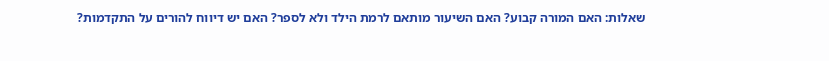שאלות: האם המורה קבוע? האם השיעור מותאם לרמת הילד ולא לספר? האם יש דיווח להורים על התקדמות?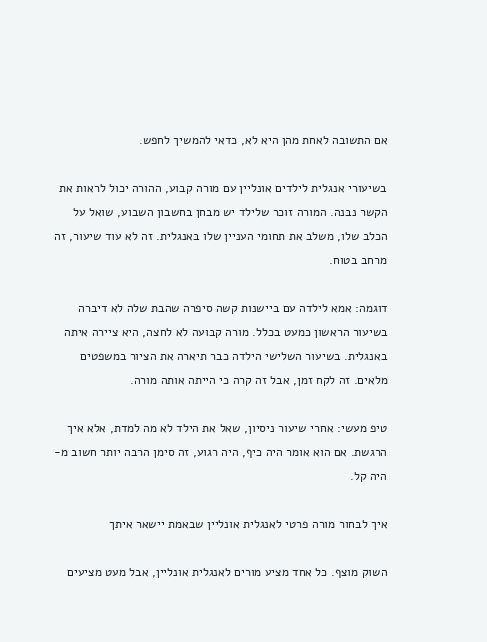אם התשובה לאחת מהן היא לא, כדאי להמשיך לחפש.

בשיעורי אנגלית לילדים אונליין עם מורה קבוע, ההורה יכול לראות את הקשר נבנה. המורה זוכר שלילד יש מבחן בחשבון השבוע, שואל על הכלב שלו, משלב את תחומי העניין שלו באנגלית. זה לא עוד שיעור, זה מרחב בטוח.

דוגמה: אמא לילדה עם ביישנות קשה סיפרה שהבת שלה לא דיברה בשיעור הראשון כמעט בכלל. מורה קבועה לא לחצה, היא ציירה איתה באנגלית. בשיעור השלישי הילדה כבר תיארה את הציור במשפטים מלאים. זה לקח זמן, אבל זה קרה כי הייתה אותה מורה.

טיפ מעשי: אחרי שיעור ניסיון, שאל את הילד לא מה למדת, אלא איך הרגשת. אם הוא אומר היה כיף, היה רגוע, זה סימן הרבה יותר חשוב מ-היה קל.

איך לבחור מורה פרטי לאנגלית אונליין שבאמת יישאר איתך

השוק מוצף. כל אחד מציע מורים לאנגלית אונליין, אבל מעט מציעים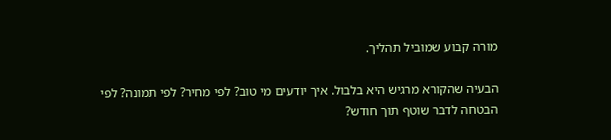מורה קבוע שמוביל תהליך.

הבעיה שהקורא מרגיש היא בלבול. איך יודעים מי טוב? לפי מחיר? לפי תמונה? לפי הבטחה לדבר שוטף תוך חודש?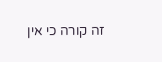זה קורה כי אין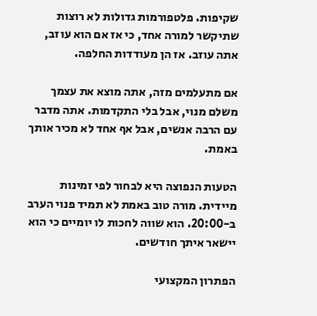שקיפות. פלטפורמות גדולות לא רוצות שתיקשר למורה אחד, כי אז אם הוא עוזב, אתה עוזב. אז הן מעודדות החלפה.

אם מתעלמים מזה, אתה מוצא את עצמך משלם מנוי, אבל בלי התקדמות. אתה מדבר עם הרבה אנשים, אבל אף אחד לא מכיר אותך באמת.

הטעות הנפוצה היא לבחור לפי זמינות מיידית. מורה טוב באמת לא תמיד פנוי הערב ב-20:00. הוא שווה לחכות לו יומיים כי הוא יישאר איתך חודשים.

הפתרון המקצועי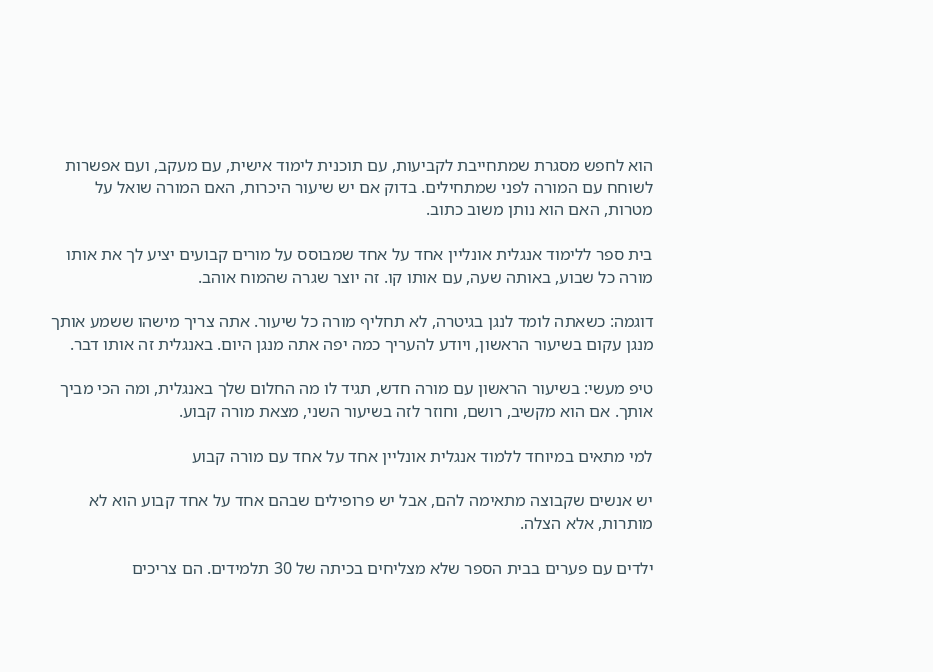הוא לחפש מסגרת שמתחייבת לקביעות, עם תוכנית לימוד אישית, עם מעקב, ועם אפשרות לשוחח עם המורה לפני שמתחילים. בדוק אם יש שיעור היכרות, האם המורה שואל על מטרות, האם הוא נותן משוב כתוב.

בית ספר ללימוד אנגלית אונליין אחד על אחד שמבוסס על מורים קבועים יציע לך את אותו מורה כל שבוע, באותה שעה, עם אותו קו. זה יוצר שגרה שהמוח אוהב.

דוגמה: כשאתה לומד לנגן בגיטרה, לא תחליף מורה כל שיעור. אתה צריך מישהו ששמע אותך מנגן עקום בשיעור הראשון, ויודע להעריך כמה יפה אתה מנגן היום. באנגלית זה אותו דבר.

טיפ מעשי: בשיעור הראשון עם מורה חדש, תגיד לו מה החלום שלך באנגלית, ומה הכי מביך אותך. אם הוא מקשיב, רושם, וחוזר לזה בשיעור השני, מצאת מורה קבוע.

למי מתאים במיוחד ללמוד אנגלית אונליין אחד על אחד עם מורה קבוע

יש אנשים שקבוצה מתאימה להם, אבל יש פרופילים שבהם אחד על אחד קבוע הוא לא מותרות, אלא הצלה.

ילדים עם פערים בבית הספר שלא מצליחים בכיתה של 30 תלמידים. הם צריכים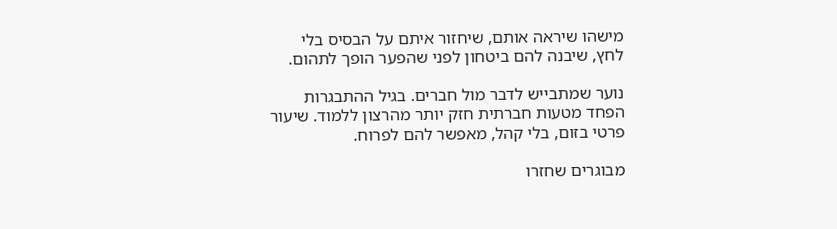מישהו שיראה אותם, שיחזור איתם על הבסיס בלי לחץ, שיבנה להם ביטחון לפני שהפער הופך לתהום.

נוער שמתבייש לדבר מול חברים. בגיל ההתבגרות הפחד מטעות חברתית חזק יותר מהרצון ללמוד. שיעור פרטי בזום, בלי קהל, מאפשר להם לפרוח.

מבוגרים שחזרו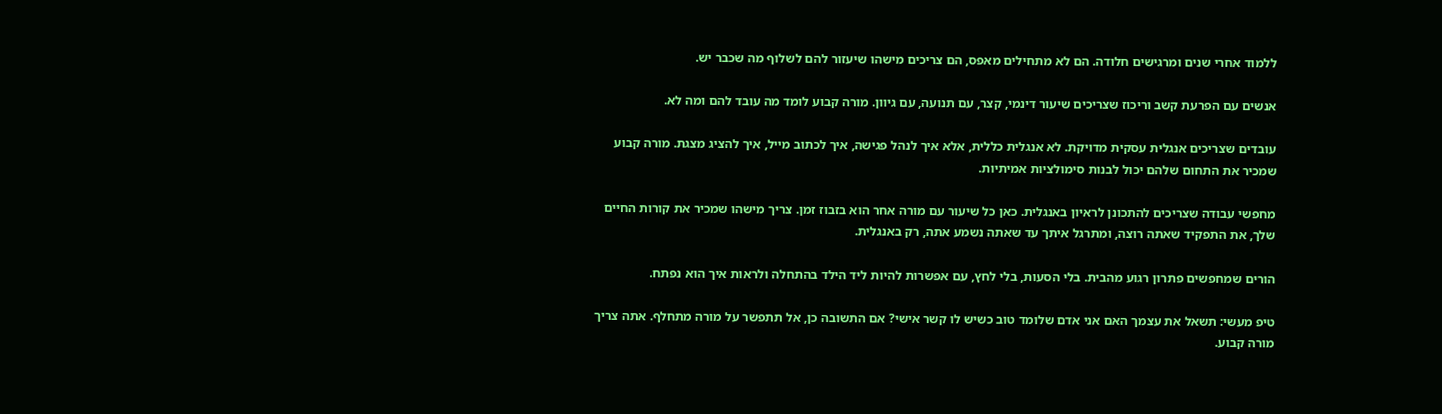ללמוד אחרי שנים ומרגישים חלודה. הם לא מתחילים מאפס, הם צריכים מישהו שיעזור להם לשלוף מה שכבר יש.

אנשים עם הפרעת קשב וריכוז שצריכים שיעור דינמי, קצר, עם תנועה, עם גיוון. מורה קבוע לומד מה עובד להם ומה לא.

עובדים שצריכים אנגלית עסקית מדויקת. לא אנגלית כללית, אלא איך לנהל פגישה, איך לכתוב מייל, איך להציג מצגת. מורה קבוע שמכיר את התחום שלהם יכול לבנות סימולציות אמיתיות.

מחפשי עבודה שצריכים להתכונן לראיון באנגלית. כאן כל שיעור עם מורה אחר הוא בזבוז זמן. צריך מישהו שמכיר את קורות החיים שלך, את התפקיד שאתה רוצה, ומתרגל איתך עד שאתה נשמע אתה, רק באנגלית.

הורים שמחפשים פתרון רגוע מהבית. בלי הסעות, בלי לחץ, עם אפשרות להיות ליד הילד בהתחלה ולראות איך הוא נפתח.

טיפ מעשי: תשאל את עצמך האם אני אדם שלומד טוב כשיש לו קשר אישי? אם התשובה כן, אל תתפשר על מורה מתחלף. אתה צריך מורה קבוע.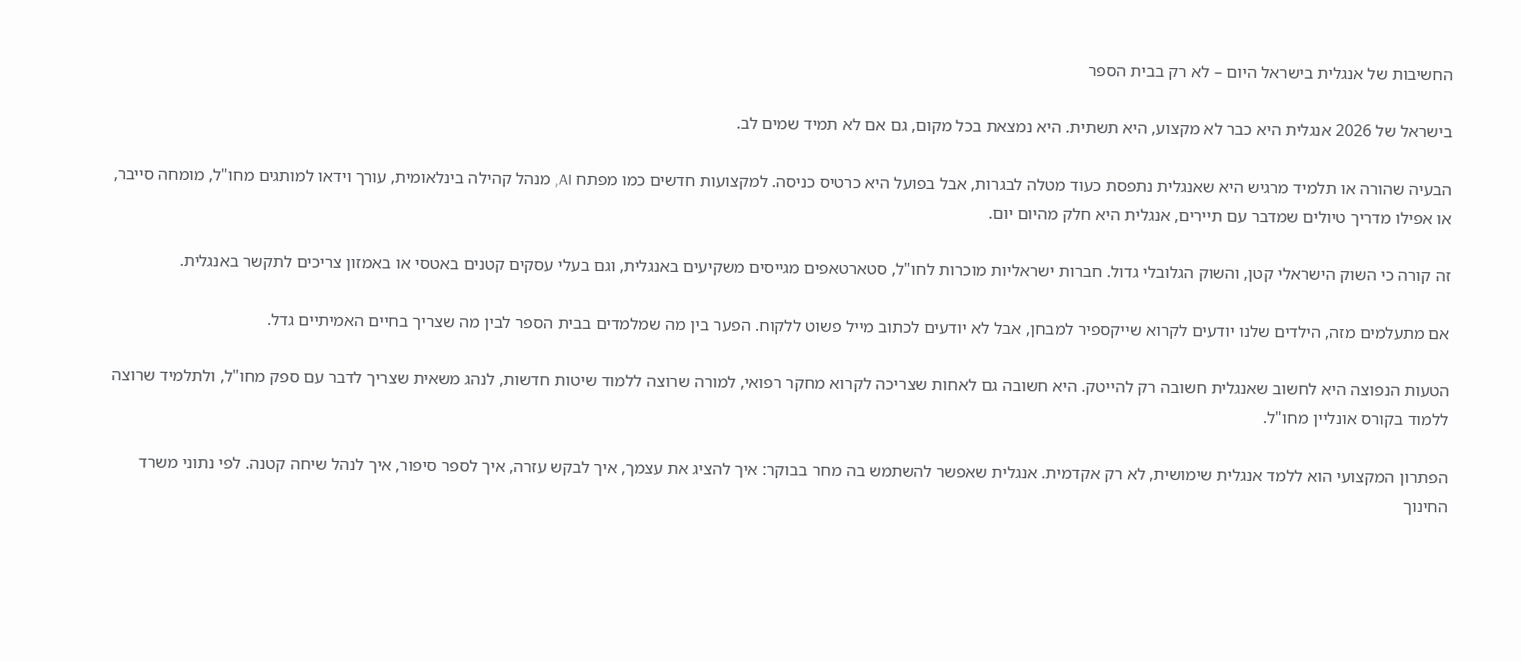החשיבות של אנגלית בישראל היום – לא רק בבית הספר

בישראל של 2026 אנגלית היא כבר לא מקצוע, היא תשתית. היא נמצאת בכל מקום, גם אם לא תמיד שמים לב.

הבעיה שהורה או תלמיד מרגיש היא שאנגלית נתפסת כעוד מטלה לבגרות, אבל בפועל היא כרטיס כניסה. למקצועות חדשים כמו מפתח AI, מנהל קהילה בינלאומית, עורך וידאו למותגים מחו"ל, מומחה סייבר, או אפילו מדריך טיולים שמדבר עם תיירים, אנגלית היא חלק מהיום יום.

זה קורה כי השוק הישראלי קטן, והשוק הגלובלי גדול. חברות ישראליות מוכרות לחו"ל, סטארטאפים מגייסים משקיעים באנגלית, וגם בעלי עסקים קטנים באטסי או באמזון צריכים לתקשר באנגלית.

אם מתעלמים מזה, הילדים שלנו יודעים לקרוא שייקספיר למבחן, אבל לא יודעים לכתוב מייל פשוט ללקוח. הפער בין מה שמלמדים בבית הספר לבין מה שצריך בחיים האמיתיים גדל.

הטעות הנפוצה היא לחשוב שאנגלית חשובה רק להייטק. היא חשובה גם לאחות שצריכה לקרוא מחקר רפואי, למורה שרוצה ללמוד שיטות חדשות, לנהג משאית שצריך לדבר עם ספק מחו"ל, ולתלמיד שרוצה ללמוד בקורס אונליין מחו"ל.

הפתרון המקצועי הוא ללמד אנגלית שימושית, לא רק אקדמית. אנגלית שאפשר להשתמש בה מחר בבוקר: איך להציג את עצמך, איך לבקש עזרה, איך לספר סיפור, איך לנהל שיחה קטנה. לפי נתוני משרד החינוך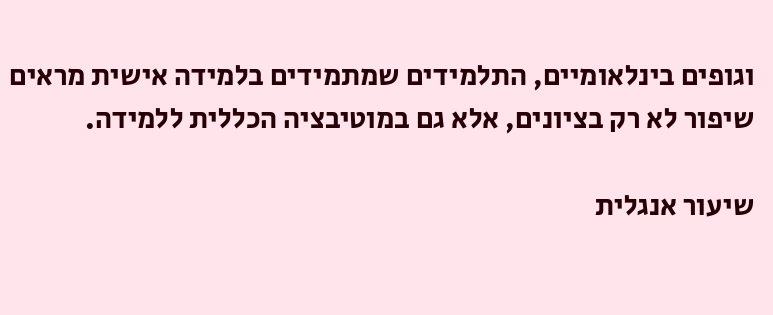וגופים בינלאומיים, התלמידים שמתמידים בלמידה אישית מראים שיפור לא רק בציונים, אלא גם במוטיבציה הכללית ללמידה.

שיעור אנגלית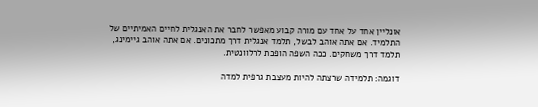אונליין אחד על אחד עם מורה קבוע מאפשר לחבר את האנגלית לחיים האמיתיים של התלמיד. אם אתה אוהב לבשל, תלמד אנגלית דרך מתכונים. אם אתה אוהב גיימינג, תלמד דרך משחקים. ככה השפה הופכת לרלוונטית.

דוגמה: תלמידה שרצתה להיות מעצבת גרפית למדה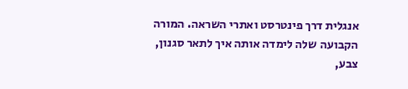אנגלית דרך פינטרסט ואתרי השראה. המורה הקבועה שלה לימדה אותה איך לתאר סגנון, צבע,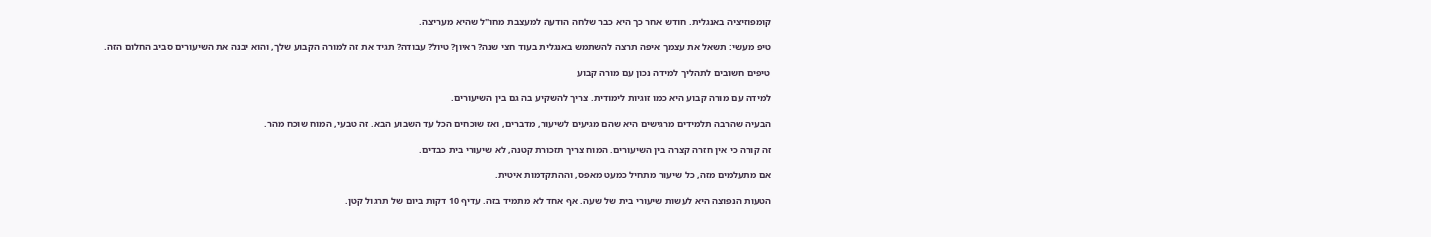קומפוזיציה באנגלית. חודש אחר כך היא כבר שלחה הודעה למעצבת מחו"ל שהיא מעריצה.

טיפ מעשי: תשאל את עצמך איפה תרצה להשתמש באנגלית בעוד חצי שנה? ראיון? טיול? עבודה? תגיד את זה למורה הקבוע שלך, והוא יבנה את השיעורים סביב החלום הזה.

טיפים חשובים לתהליך למידה נכון עם מורה קבוע

למידה עם מורה קבוע היא כמו זוגיות לימודית. צריך להשקיע בה גם בין השיעורים.

הבעיה שהרבה תלמידים מרגישים היא שהם מגיעים לשיעור, מדברים, ואז שוכחים הכל עד השבוע הבא. זה טבעי, המוח שוכח מהר.

זה קורה כי אין חזרה קצרה בין השיעורים. המוח צריך תזכורת קטנה, לא שיעורי בית כבדים.

אם מתעלמים מזה, כל שיעור מתחיל כמעט מאפס, וההתקדמות איטית.

הטעות הנפוצה היא לעשות שיעורי בית של שעה. אף אחד לא מתמיד בזה. עדיף 10 דקות ביום של תרגול קטן.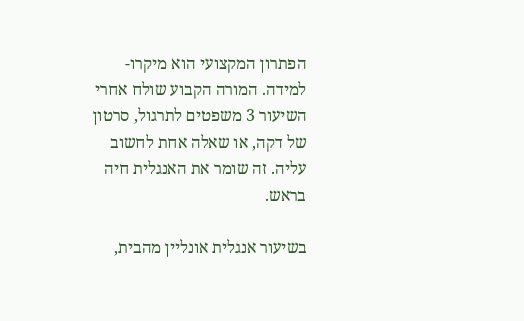הפתרון המקצועי הוא מיקרו-למידה. המורה הקבוע שולח אחרי השיעור 3 משפטים לתרגול, סרטון של דקה, או שאלה אחת לחשוב עליה. זה שומר את האנגלית חיה בראש.

בשיעור אנגלית אונליין מהבית,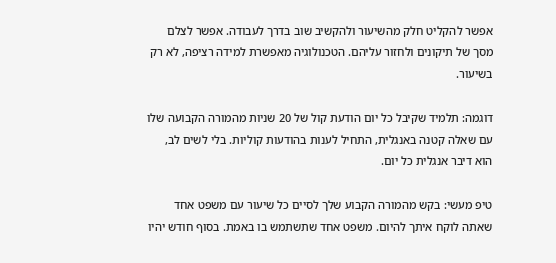אפשר להקליט חלק מהשיעור ולהקשיב שוב בדרך לעבודה. אפשר לצלם מסך של תיקונים ולחזור עליהם. הטכנולוגיה מאפשרת למידה רציפה, לא רק בשיעור.

דוגמה: תלמיד שקיבל כל יום הודעת קול של 20 שניות מהמורה הקבועה שלו עם שאלה קטנה באנגלית, התחיל לענות בהודעות קוליות. בלי לשים לב, הוא דיבר אנגלית כל יום.

טיפ מעשי: בקש מהמורה הקבוע שלך לסיים כל שיעור עם משפט אחד שאתה לוקח איתך להיום. משפט אחד שתשתמש בו באמת. בסוף חודש יהיו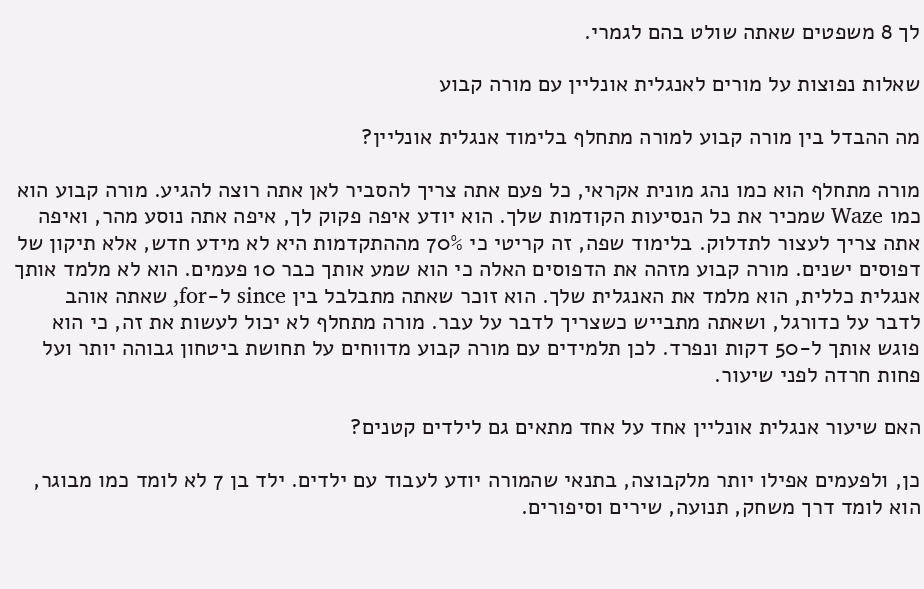לך 8 משפטים שאתה שולט בהם לגמרי.

שאלות נפוצות על מורים לאנגלית אונליין עם מורה קבוע

מה ההבדל בין מורה קבוע למורה מתחלף בלימוד אנגלית אונליין?

מורה מתחלף הוא כמו נהג מונית אקראי, כל פעם אתה צריך להסביר לאן אתה רוצה להגיע. מורה קבוע הוא כמו Waze שמכיר את כל הנסיעות הקודמות שלך. הוא יודע איפה פקוק לך, איפה אתה נוסע מהר, ואיפה אתה צריך לעצור לתדלוק. בלימוד שפה, זה קריטי כי 70% מההתקדמות היא לא מידע חדש, אלא תיקון של דפוסים ישנים. מורה קבוע מזהה את הדפוסים האלה כי הוא שמע אותך כבר 10 פעמים. הוא לא מלמד אותך אנגלית כללית, הוא מלמד את האנגלית שלך. הוא זוכר שאתה מתבלבל בין since ל-for, שאתה אוהב לדבר על כדורגל, ושאתה מתבייש כשצריך לדבר על עבר. מורה מתחלף לא יכול לעשות את זה, כי הוא פוגש אותך ל-50 דקות ונפרד. לכן תלמידים עם מורה קבוע מדווחים על תחושת ביטחון גבוהה יותר ועל פחות חרדה לפני שיעור.

האם שיעור אנגלית אונליין אחד על אחד מתאים גם לילדים קטנים?

כן, ולפעמים אפילו יותר מלקבוצה, בתנאי שהמורה יודע לעבוד עם ילדים. ילד בן 7 לא לומד כמו מבוגר, הוא לומד דרך משחק, תנועה, שירים וסיפורים.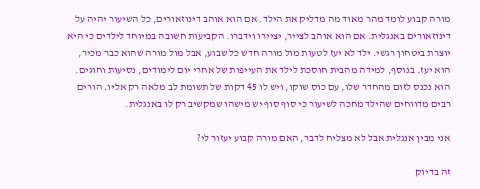מורה קבוע לומד מהר מאוד מה מדליק את הילד. אם הוא אוהב דינוזאורים, כל השיעור יהיה על דינוזאורים באנגלית. אם הוא אוהב לצייר, יציירו וידברו. הקביעות חשובה במיוחד לילדים כי היא יוצרת ביטחון רגשי. ילד לא יעז לטעות מול מורה חדש כל שבוע, אבל מול מורה שהוא כבר מכיר, הוא יעז. בנוסף, למידה מהבית חוסכת לילד את העייפות של אחרי יום לימודים, נסיעות וחוגים. הוא נכנס לזום מהחדר שלו, עם כוס שוקו, ויש לו 45 דקות של תשומת לב מלאה רק אליו. הורים רבים מדווחים שהילד מחכה לשיעור כי סוף סוף יש מישהו שמקשיב רק לו באנגלית.

אני מבין אנגלית אבל לא מצליח לדבר, האם מורה קבוע יעזור לי?

זה בדיוק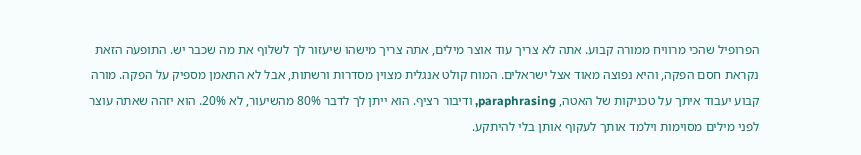הפרופיל שהכי מרוויח ממורה קבוע. אתה לא צריך עוד אוצר מילים, אתה צריך מישהו שיעזור לך לשלוף את מה שכבר יש. התופעה הזאת נקראת חסם הפקה, והיא נפוצה מאוד אצל ישראלים. המוח קולט אנגלית מצוין מסדרות ורשתות, אבל לא התאמן מספיק על הפקה. מורה קבוע יעבוד איתך על טכניקות של האטה, paraphrasing, ודיבור רציף. הוא ייתן לך לדבר 80% מהשיעור, לא 20%. הוא יזהה שאתה עוצר לפני מילים מסוימות וילמד אותך לעקוף אותן בלי להיתקע.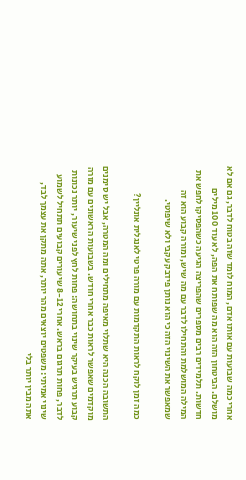אחרי כמה שבועות עם אותו אדם, המוח לומד שזה בטוח לדבר, גם אם לא מושלם. הביטחון הזה הוא מה שפותח את הפה, לא עוד 100 מילים חדשות. תלמידים רבים מספרים שהפריצה הגיעה כשהפסיקו לחפש את המילה המושלמת והתחילו לדבר עם מה שיש, ומורה קבוע הוא זה שמאפשר את השינוי הזה כי הוא נותן פידבק עקבי ולא שיפוטי.

כמה זמן לוקח לראות התקדמות עם מורה פרטי לאנגלית אונליין?

התשובה הכנה היא שתלוי מאיפה מתחילים ומה המטרה, אבל יש סימנים מוקדמים שאפשר לראות כבר אחרי חודש. בשבועות הראשונים עם מורה קבוע תרגיש בעיקר שינוי בתחושה: פחות לחץ לפני שיעור, יותר נכונות לדבר, פחות תרגום בראש. אחרי 8-12 שיעורים קבועים תתחיל לשמוע שינוי אמיתי: משפטים יוצאים מהר יותר, אתה מתקן את עצמך לבד, אתה מבין יותר בלי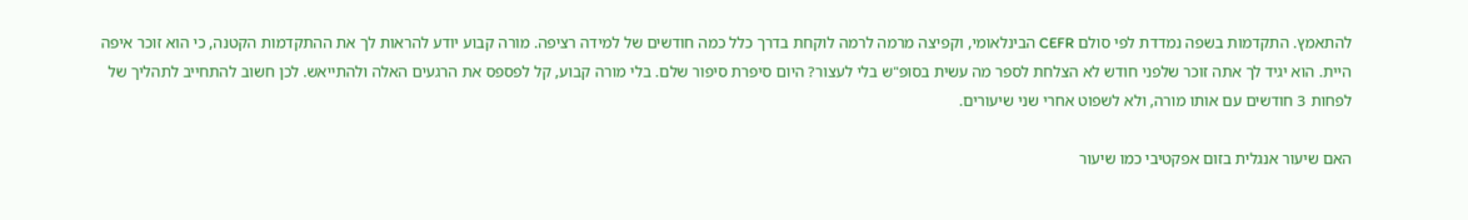להתאמץ. התקדמות בשפה נמדדת לפי סולם CEFR הבינלאומי, וקפיצה מרמה לרמה לוקחת בדרך כלל כמה חודשים של למידה רציפה. מורה קבוע יודע להראות לך את ההתקדמות הקטנה, כי הוא זוכר איפה היית. הוא יגיד לך אתה זוכר שלפני חודש לא הצלחת לספר מה עשית בסופ"ש בלי לעצור? היום סיפרת סיפור שלם. בלי מורה קבוע, קל לפספס את הרגעים האלה ולהתייאש. לכן חשוב להתחייב לתהליך של לפחות 3 חודשים עם אותו מורה, ולא לשפוט אחרי שני שיעורים.

האם שיעור אנגלית בזום אפקטיבי כמו שיעור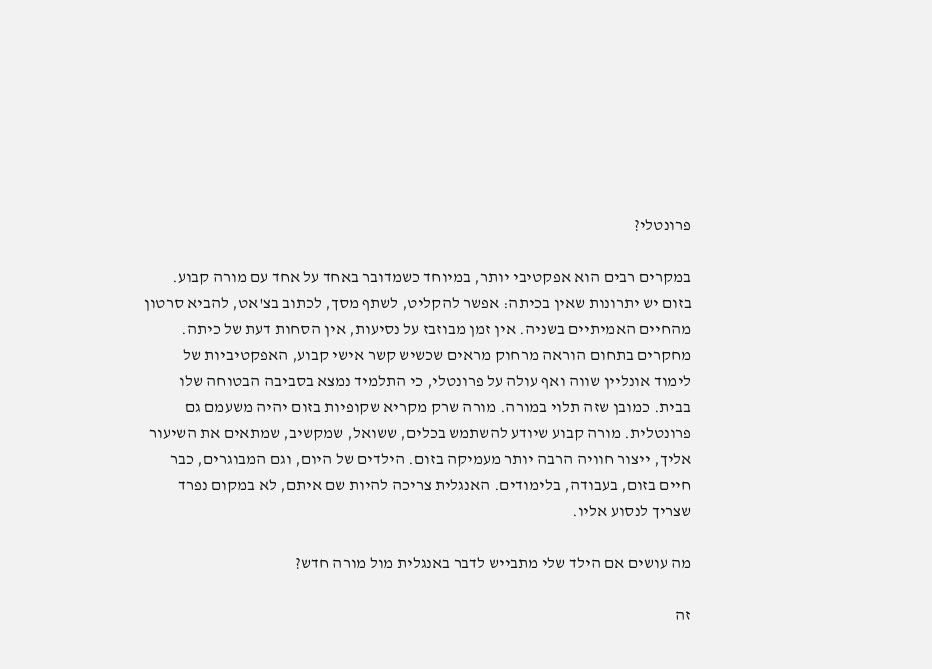פרונטלי?

במקרים רבים הוא אפקטיבי יותר, במיוחד כשמדובר באחד על אחד עם מורה קבוע. בזום יש יתרונות שאין בכיתה: אפשר להקליט, לשתף מסך, לכתוב בצ'אט, להביא סרטון מהחיים האמיתיים בשניה. אין זמן מבוזבז על נסיעות, אין הסחות דעת של כיתה. מחקרים בתחום הוראה מרחוק מראים שכשיש קשר אישי קבוע, האפקטיביות של לימוד אונליין שווה ואף עולה על פרונטלי, כי התלמיד נמצא בסביבה הבטוחה שלו בבית. כמובן שזה תלוי במורה. מורה שרק מקריא שקופיות בזום יהיה משעמם גם פרונטלית. מורה קבוע שיודע להשתמש בכלים, ששואל, שמקשיב, שמתאים את השיעור אליך, ייצור חוויה הרבה יותר מעמיקה בזום. הילדים של היום, וגם המבוגרים, כבר חיים בזום, בעבודה, בלימודים. האנגלית צריכה להיות שם איתם, לא במקום נפרד שצריך לנסוע אליו.

מה עושים אם הילד שלי מתבייש לדבר באנגלית מול מורה חדש?

זה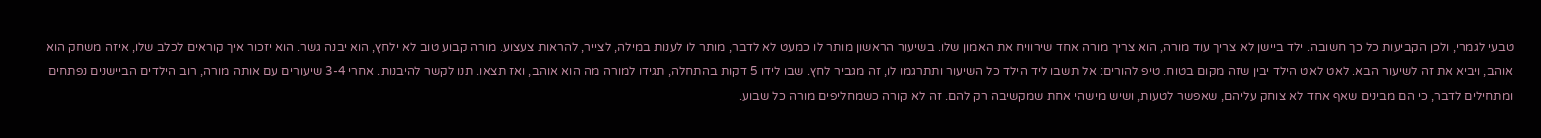טבעי לגמרי, ולכן הקביעות כל כך חשובה. ילד ביישן לא צריך עוד מורה, הוא צריך מורה אחד שירוויח את האמון שלו. בשיעור הראשון מותר לו כמעט לא לדבר, מותר לו לענות במילה, לצייר, להראות צעצוע. מורה קבוע טוב לא ילחץ, הוא יבנה גשר. הוא יזכור איך קוראים לכלב שלו, איזה משחק הוא אוהב, ויביא את זה לשיעור הבא. לאט לאט הילד יבין שזה מקום בטוח. טיפ להורים: אל תשבו ליד הילד כל השיעור ותתרגמו לו, זה מגביר לחץ. שבו לידו 5 דקות בהתחלה, תגידו למורה מה הוא אוהב, ואז תצאו. תנו לקשר להיבנות. אחרי 3-4 שיעורים עם אותה מורה, רוב הילדים הביישנים נפתחים ומתחילים לדבר, כי הם מבינים שאף אחד לא צוחק עליהם, שאפשר לטעות, ושיש מישהי אחת שמקשיבה רק להם. זה לא קורה כשמחליפים מורה כל שבוע.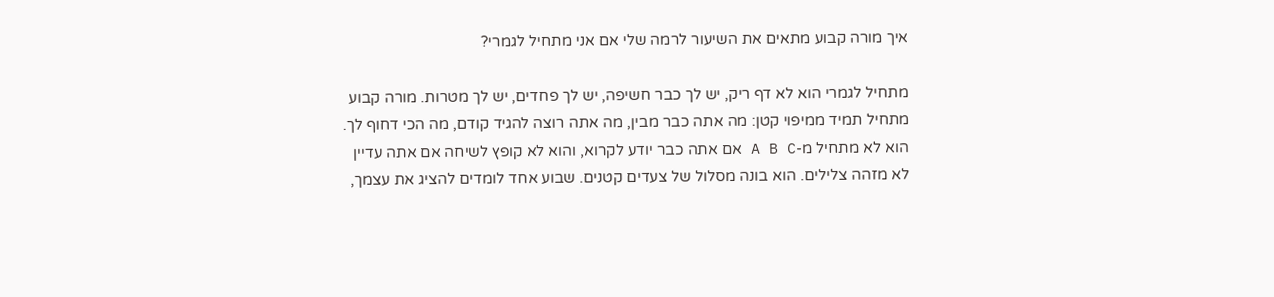איך מורה קבוע מתאים את השיעור לרמה שלי אם אני מתחיל לגמרי?

מתחיל לגמרי הוא לא דף ריק, יש לך כבר חשיפה, יש לך פחדים, יש לך מטרות. מורה קבוע מתחיל תמיד ממיפוי קטן: מה אתה כבר מבין, מה אתה רוצה להגיד קודם, מה הכי דחוף לך. הוא לא מתחיל מ-A B C אם אתה כבר יודע לקרוא, והוא לא קופץ לשיחה אם אתה עדיין לא מזהה צלילים. הוא בונה מסלול של צעדים קטנים. שבוע אחד לומדים להציג את עצמך,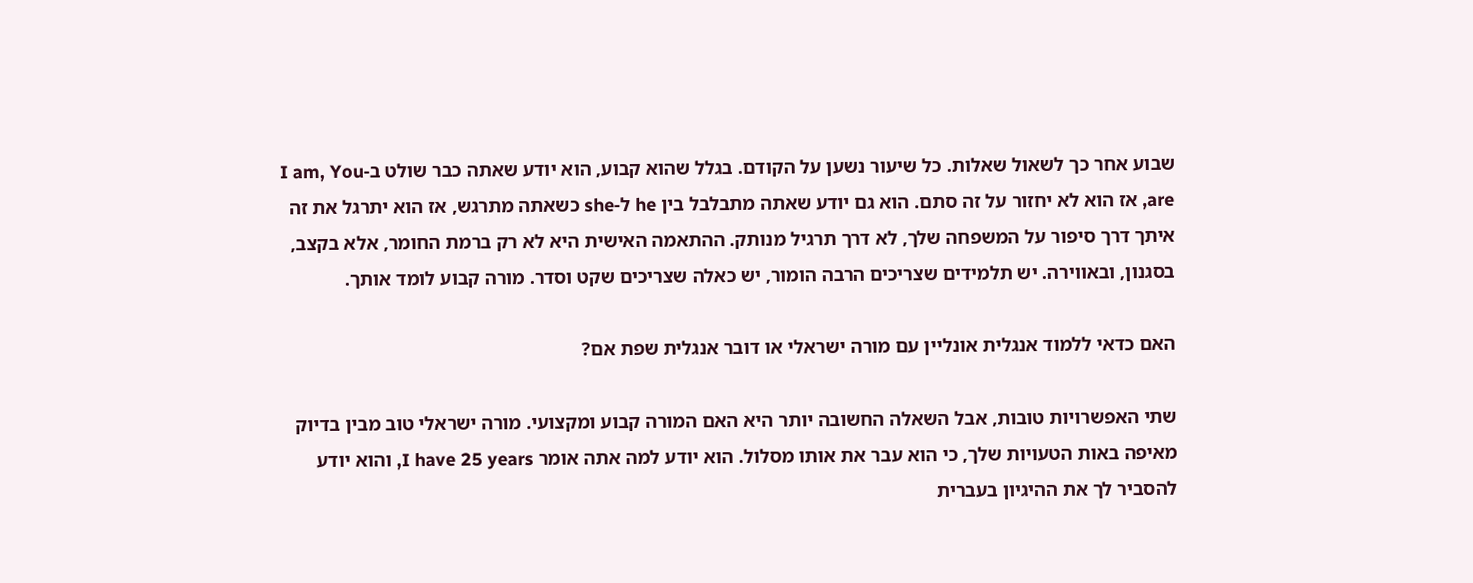שבוע אחר כך לשאול שאלות. כל שיעור נשען על הקודם. בגלל שהוא קבוע, הוא יודע שאתה כבר שולט ב-I am, You are, אז הוא לא יחזור על זה סתם. הוא גם יודע שאתה מתבלבל בין he ל-she כשאתה מתרגש, אז הוא יתרגל את זה איתך דרך סיפור על המשפחה שלך, לא דרך תרגיל מנותק. ההתאמה האישית היא לא רק ברמת החומר, אלא בקצב, בסגנון, ובאווירה. יש תלמידים שצריכים הרבה הומור, יש כאלה שצריכים שקט וסדר. מורה קבוע לומד אותך.

האם כדאי ללמוד אנגלית אונליין עם מורה ישראלי או דובר אנגלית שפת אם?

שתי האפשרויות טובות, אבל השאלה החשובה יותר היא האם המורה קבוע ומקצועי. מורה ישראלי טוב מבין בדיוק מאיפה באות הטעויות שלך, כי הוא עבר את אותו מסלול. הוא יודע למה אתה אומר I have 25 years, והוא יודע להסביר לך את ההיגיון בעברית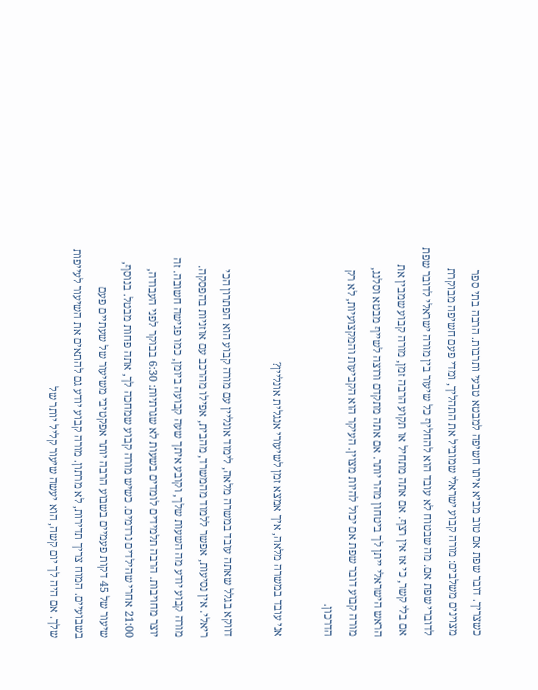כשצריך. דובר שפת אם טוב מביא איתו חשיפה למבטא טבעי ותרבות. הרבה בתי ספר מצוינים משלבים: מורה קבוע ישראלי שמוביל את התהליך, ומדי פעם חשיפה מבוקרת לדוברי שפת אם. מה שבטוח לא עובד הוא להחליף כל שיעור בין מורה ישראלי לדובר שפת אם בלי קשר, כי אז אין רצף. אם אתה מתחיל או תקוע הרבה זמן, מורה קבוע שמבין את הראש הישראלי ייתן לך ביטחון מהר יותר. אם אתה מתקדם ורוצה לשייף מבטא וסלנג, מורה קבוע דובר שפת אם יכול להיות מצוין. העיקר הוא הקביעות והמקצועיות, לא רק הדרכון.

אני עובד במשרה מלאה, איך אמצא זמן לשיעורי אנגלית אונליין?

דווקא בגלל שאתה עובד במשרה מלאה, לימוד אונליין עם מורה קבוע הוא הפתרון הכי ריאלי. אין נסיעות, אפשר ללמוד מהמשרד, מהבית, אפילו מהרכב עם אוזניות בהפסקה. מורה קבוע יודע מה השעות שלך, וקובע איתך שעה קבועה ביומן, כמו פגישה חשובה. זה יוצר מחויבות. הרבה תלמידים לומדים בשעות לא שגרתיות: 6:30 בבוקר לפני העבודה, 21:00 אחרי שהילדים נרדמים. כשיש מורה קבוע שמחכה לך, אתה פחות מבטל. בנוסף, שיעור של 45 דקות פעמיים בשבוע הרבה יותר אפקטיבי משיעור של שעתיים פעם בשבועיים. המוח צריך תדירות, לא מרתון. מורה קבוע יודע גם להתאים את השיעור לעייפות שלך. אם היה לך יום קשה, הוא יעשה שיעור קליל יותר של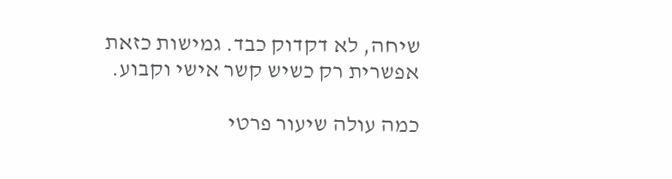שיחה, לא דקדוק כבד. גמישות כזאת אפשרית רק כשיש קשר אישי וקבוע.

כמה עולה שיעור פרטי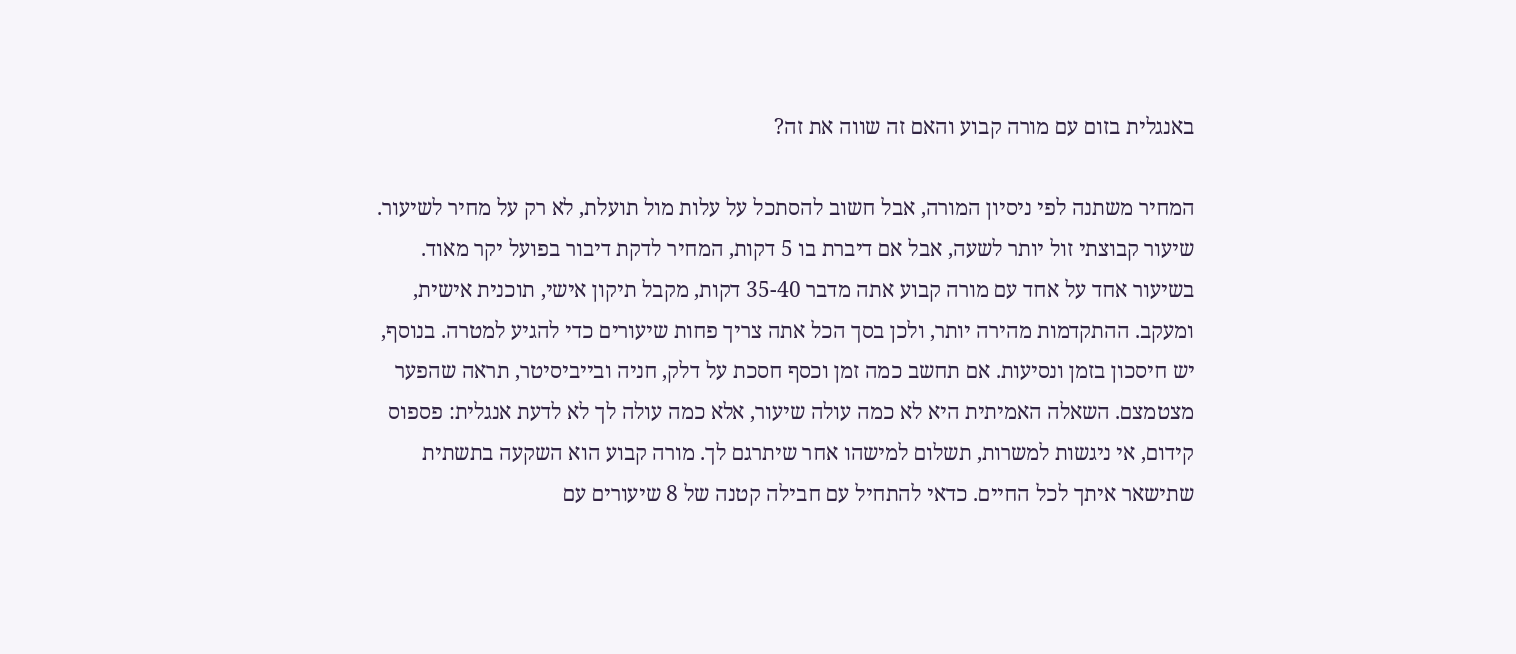באנגלית בזום עם מורה קבוע והאם זה שווה את זה?

המחיר משתנה לפי ניסיון המורה, אבל חשוב להסתכל על עלות מול תועלת, לא רק על מחיר לשיעור. שיעור קבוצתי זול יותר לשעה, אבל אם דיברת בו 5 דקות, המחיר לדקת דיבור בפועל יקר מאוד. בשיעור אחד על אחד עם מורה קבוע אתה מדבר 35-40 דקות, מקבל תיקון אישי, תוכנית אישית, ומעקב. ההתקדמות מהירה יותר, ולכן בסך הכל אתה צריך פחות שיעורים כדי להגיע למטרה. בנוסף, יש חיסכון בזמן ונסיעות. אם תחשב כמה זמן וכסף חסכת על דלק, חניה ובייביסיטר, תראה שהפער מצטמצם. השאלה האמיתית היא לא כמה עולה שיעור, אלא כמה עולה לך לא לדעת אנגלית: פספוס קידום, אי ניגשות למשרות, תשלום למישהו אחר שיתרגם לך. מורה קבוע הוא השקעה בתשתית שתישאר איתך לכל החיים. כדאי להתחיל עם חבילה קטנה של 8 שיעורים עם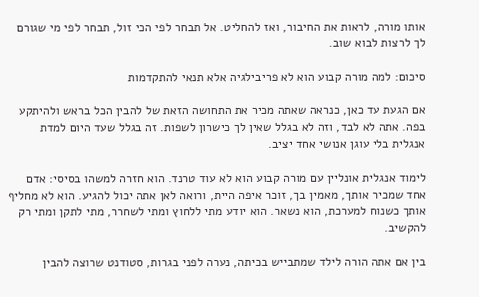אותו מורה, לראות את החיבור, ואז להחליט. אל תבחר לפי הכי זול, תבחר לפי מי שגורם לך לרצות לבוא שוב.

סיכום: למה מורה קבוע הוא לא פריבילגיה אלא תנאי להתקדמות

אם הגעת עד כאן, כנראה שאתה מכיר את התחושה הזאת של להבין הכל בראש ולהיתקע בפה. אתה לא לבד, וזה לא בגלל שאין לך כישרון לשפות. זה בגלל שעד היום למדת אנגלית בלי עוגן אנושי אחד יציב.

לימוד אנגלית אונליין עם מורה קבוע הוא לא עוד טרנד. הוא חזרה למשהו בסיסי: אדם אחד שמכיר אותך, מאמין בך, זוכר איפה היית, ורואה לאן אתה יכול להגיע. הוא לא מחליף אותך כשנוח למערכת, הוא נשאר. הוא יודע מתי ללחוץ ומתי לשחרר, מתי לתקן ומתי רק להקשיב.

בין אם אתה הורה לילד שמתבייש בכיתה, נערה לפני בגרות, סטודנט שרוצה להבין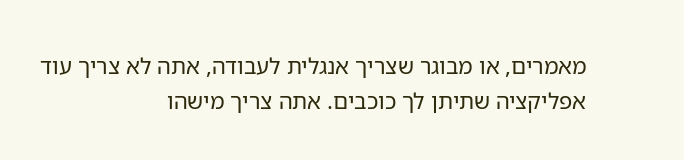מאמרים, או מבוגר שצריך אנגלית לעבודה, אתה לא צריך עוד אפליקציה שתיתן לך כוכבים. אתה צריך מישהו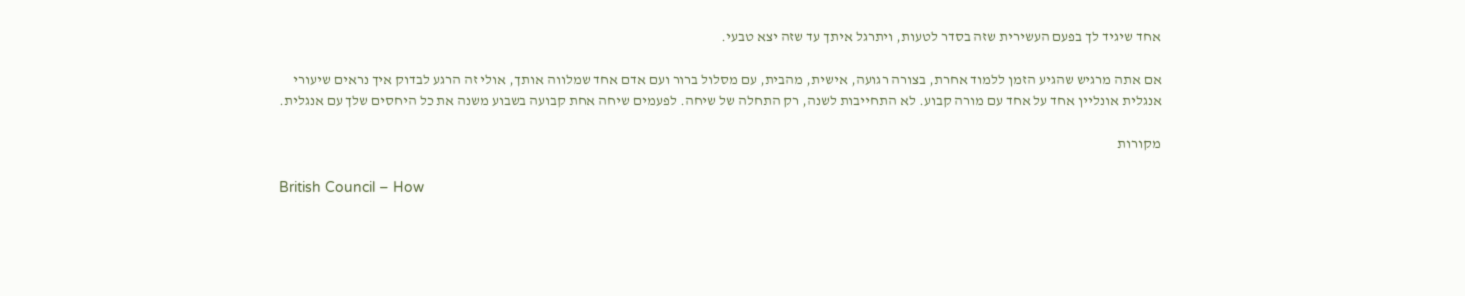אחד שיגיד לך בפעם העשירית שזה בסדר לטעות, ויתרגל איתך עד שזה יצא טבעי.

אם אתה מרגיש שהגיע הזמן ללמוד אחרת, בצורה רגועה, אישית, מהבית, עם מסלול ברור ועם אדם אחד שמלווה אותך, אולי זה הרגע לבדוק איך נראים שיעורי אנגלית אונליין אחד על אחד עם מורה קבוע. לא התחייבות לשנה, רק התחלה של שיחה. לפעמים שיחה אחת קבועה בשבוע משנה את כל היחסים שלך עם אנגלית.

מקורות

British Council – How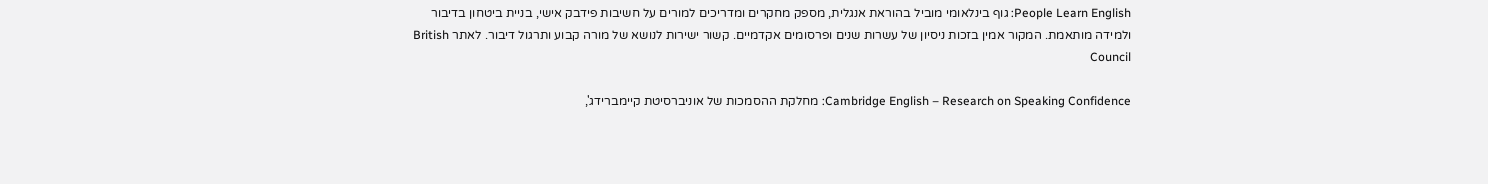People Learn English: גוף בינלאומי מוביל בהוראת אנגלית, מספק מחקרים ומדריכים למורים על חשיבות פידבק אישי, בניית ביטחון בדיבור ולמידה מותאמת. המקור אמין בזכות ניסיון של עשרות שנים ופרסומים אקדמיים. קשור ישירות לנושא של מורה קבוע ותרגול דיבור. לאתר British Council

Cambridge English – Research on Speaking Confidence: מחלקת ההסמכות של אוניברסיטת קיימברידג',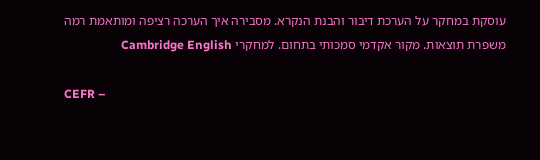עוסקת במחקר על הערכת דיבור והבנת הנקרא. מסבירה איך הערכה רציפה ומותאמת רמה משפרת תוצאות. מקור אקדמי סמכותי בתחום. למחקרי Cambridge English

CEFR –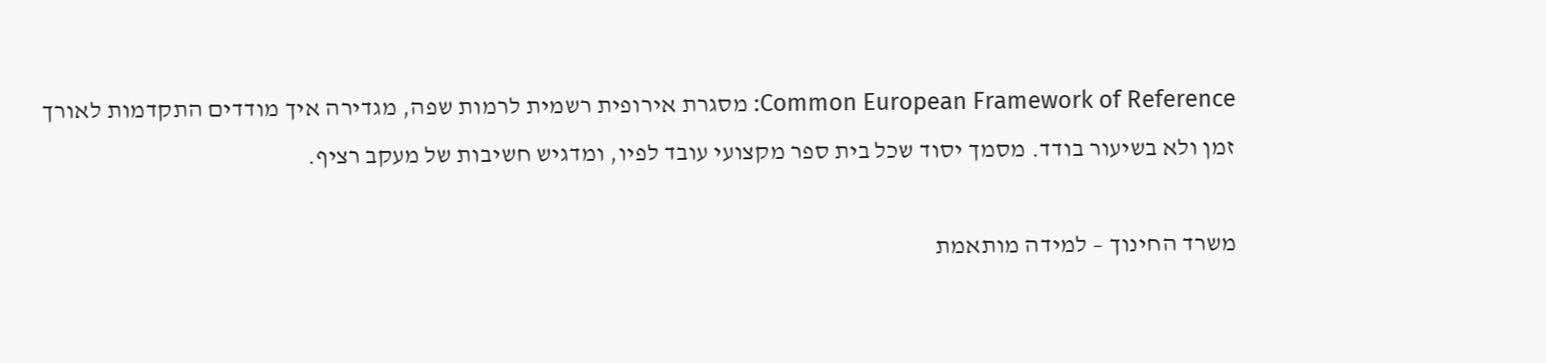Common European Framework of Reference: מסגרת אירופית רשמית לרמות שפה, מגדירה איך מודדים התקדמות לאורך זמן ולא בשיעור בודד. מסמך יסוד שכל בית ספר מקצועי עובד לפיו, ומדגיש חשיבות של מעקב רציף.

משרד החינוך – למידה מותאמת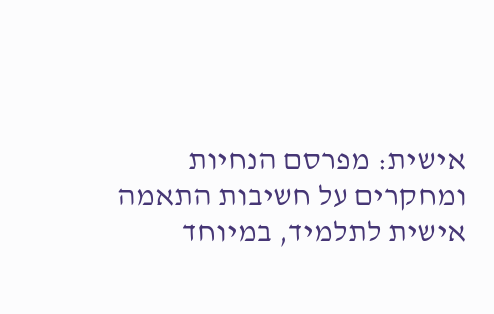אישית: מפרסם הנחיות ומחקרים על חשיבות התאמה אישית לתלמיד, במיוחד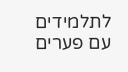לתלמידים עם פערים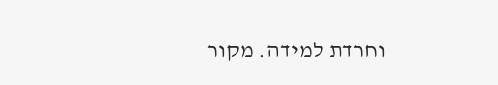וחרדת למידה. מקור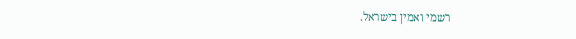רשמי ואמין בישראל.